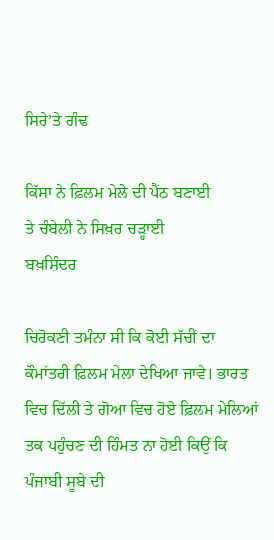ਸਿਰੇ’ਤੇ ਗੰਢ

ਕਿੱਸਾ ਨੇ ਫ਼ਿਲਮ ਮੇਲੇ ਦੀ ਪੈਂਠ ਬਣਾਈ
ਤੇ ਚੰਬੇਲੀ ਨੇ ਸਿਖ਼ਰ ਚੜ੍ਹਾਈ
ਬਖ਼ਸ਼ਿੰਦਰ

ਚਿਰੋਕਣੀ ਤਮੰਨਾ ਸੀ ਕਿ ਕੋਈ ਸੱਚੀਂ ਦਾ ਕੌਮਾਂਤਰੀ ਫ਼ਿਲਮ ਮੇਲਾ ਦੇਖਿਆ ਜਾਵੇ। ਭਾਰਤ ਵਿਚ ਦਿੱਲੀ ਤੇ ਗੋਆ ਵਿਚ ਹੋਏ ਫ਼ਿਲਮ ਮੇਲਿਆਂ ਤਕ ਪਹੁੰਚਣ ਦੀ ਹਿੰਮਤ ਨਾ ਹੋਈ ਕਿਉਂ ਕਿ ਪੰਜਾਬੀ ਸੂਬੇ ਦੀ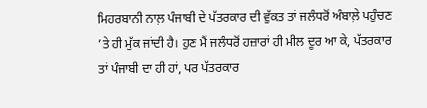ਮਿਹਰਬਾਨੀ ਨਾਲ਼ ਪੰਜਾਬੀ ਦੇ ਪੱਤਰਕਾਰ ਦੀ ਵੁੱਕਤ ਤਾਂ ਜਲੰਧਰੋਂ ਅੰਬਾਲ਼ੇ ਪਹੁੰਚਣ ’ਤੇ ਹੀ ਮੁੱਕ ਜਾਂਦੀ ਹੈ। ਹੁਣ ਮੈਂ ਜਲੰਧਰੋਂ ਹਜ਼ਾਰਾਂ ਹੀ ਮੀਲ ਦੂਰ ਆ ਕੇ, ਪੱਤਰਕਾਰ ਤਾਂ ਪੰਜਾਬੀ ਦਾ ਹੀ ਹਾਂ, ਪਰ ਪੱਤਰਕਾਰ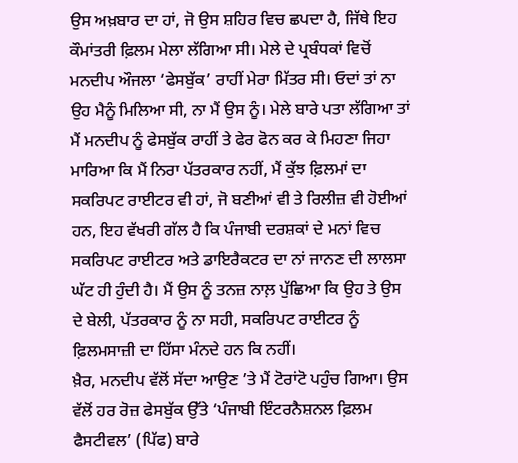ਉਸ ਅਖ਼ਬਾਰ ਦਾ ਹਾਂ, ਜੋ ਉਸ ਸ਼ਹਿਰ ਵਿਚ ਛਪਦਾ ਹੈ, ਜਿੱਥੇ ਇਹ ਕੌਮਾਂਤਰੀ ਫ਼ਿਲਮ ਮੇਲਾ ਲੱਗਿਆ ਸੀ। ਮੇਲੇ ਦੇ ਪ੍ਰਬੰਧਕਾਂ ਵਿਚੋਂ ਮਨਦੀਪ ਔਜਲਾ ‘ਫੇਸਬੁੱਕ’ ਰਾਹੀਂ ਮੇਰਾ ਮਿੱਤਰ ਸੀ। ਓਦਾਂ ਤਾਂ ਨਾ ਉਹ ਮੈਨੂੰ ਮਿਲਿਆ ਸੀ, ਨਾ ਮੈਂ ਉਸ ਨੂੰ। ਮੇਲੇ ਬਾਰੇ ਪਤਾ ਲੱਗਿਆ ਤਾਂ ਮੈਂ ਮਨਦੀਪ ਨੂੰ ਫੇਸਬੁੱਕ ਰਾਹੀਂ ਤੇ ਫੇਰ ਫੋਨ ਕਰ ਕੇ ਮਿਹਣਾ ਜਿਹਾ ਮਾਰਿਆ ਕਿ ਮੈਂ ਨਿਰਾ ਪੱਤਰਕਾਰ ਨਹੀਂ, ਮੈਂ ਕੁੱਝ ਫ਼ਿਲਮਾਂ ਦਾ ਸਕਰਿਪਟ ਰਾਈਟਰ ਵੀ ਹਾਂ, ਜੋ ਬਣੀਆਂ ਵੀ ਤੇ ਰਿਲੀਜ਼ ਵੀ ਹੋਈਆਂ ਹਨ, ਇਹ ਵੱਖਰੀ ਗੱਲ ਹੈ ਕਿ ਪੰਜਾਬੀ ਦਰਸ਼ਕਾਂ ਦੇ ਮਨਾਂ ਵਿਚ ਸਕਰਿਪਟ ਰਾਈਟਰ ਅਤੇ ਡਾਇਰੈਕਟਰ ਦਾ ਨਾਂ ਜਾਨਣ ਦੀ ਲਾਲਸਾ ਘੱਟ ਹੀ ਹੁੰਦੀ ਹੈ। ਮੈਂ ਉਸ ਨੂੰ ਤਨਜ਼ ਨਾਲ਼ ਪੁੱਛਿਆ ਕਿ ਉਹ ਤੇ ਉਸ ਦੇ ਬੇਲੀ, ਪੱਤਰਕਾਰ ਨੂੰ ਨਾ ਸਹੀ, ਸਕਰਿਪਟ ਰਾਈਟਰ ਨੂੰ ਫ਼ਿਲਮਸਾਜ਼ੀ ਦਾ ਹਿੱਸਾ ਮੰਨਦੇ ਹਨ ਕਿ ਨਹੀਂ।
ਖ਼ੈਰ, ਮਨਦੀਪ ਵੱਲੋਂ ਸੱਦਾ ਆਉਣ ’ਤੇ ਮੈਂ ਟੋਰਾਂਟੋ ਪਹੁੰਚ ਗਿਆ। ਉਸ ਵੱਲੋਂ ਹਰ ਰੋਜ਼ ਫੇਸਬੁੱਕ ਉੱਤੇ ‘ਪੰਜਾਬੀ ਇੰਟਰਨੈਸ਼ਨਲ ਫ਼ਿਲਮ ਫੈਸਟੀਵਲ’ (ਪਿੱਫ) ਬਾਰੇ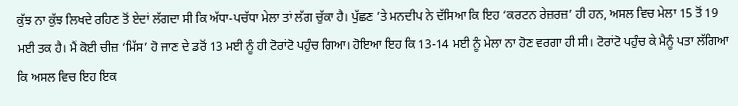ਕੁੱਝ ਨਾ ਕੁੱਝ ਲਿਖਦੇ ਰਹਿਣ ਤੋਂ ਏਦਾਂ ਲੱਗਦਾ ਸੀ ਕਿ ਅੱਧਾ-ਪਚੱਧਾ ਮੇਲਾ ਤਾਂ ਲੱਗ ਚੁੱਕਾ ਹੈ। ਪੁੱਛਣ ’ਤੇ ਮਨਦੀਪ ਨੇ ਦੱਸਿਆ ਕਿ ਇਹ ‘ਕਰਟਨ ਰੇਜ਼ਰਜ਼’ ਹੀ ਹਨ, ਅਸਲ ਵਿਚ ਮੇਲਾ 15 ਤੋਂ 19 ਮਈ ਤਕ ਹੈ। ਮੈਂ ਕੋਈ ਚੀਜ਼ ‘ਮਿੱਸ’ ਹੋ ਜਾਣ ਦੇ ਡਰੋਂ 13 ਮਈ ਨੂੰ ਹੀ ਟੋਰਾਂਟੋ ਪਹੁੰਚ ਗਿਆ। ਹੋਇਆ ਇਹ ਕਿ 13-14 ਮਈ ਨੂੰ ਮੇਲਾ ਨਾ ਹੋਣ ਵਰਗਾ ਹੀ ਸੀ। ਟੋਰਾਂਟੋ ਪਹੁੰਚ ਕੇ ਮੈਨੂੰ ਪਤਾ ਲੱਗਿਆ ਕਿ ਅਸਲ ਵਿਚ ਇਹ ਇਕ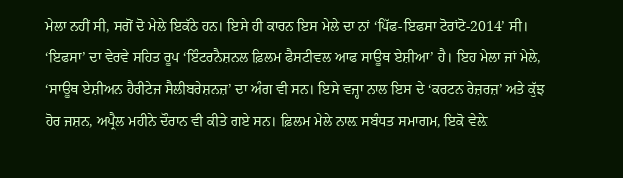ਮੇਲਾ ਨਹੀਂ ਸੀ, ਸਗੋਂ ਦੋ ਮੇਲੇ ਇਕੱਠੇ ਹਨ। ਇਸੇ ਹੀ ਕਾਰਨ ਇਸ ਮੇਲੇ ਦਾ ਨਾਂ ‘ਪਿੱਫ-ਇਫਸਾ ਟੋਰਾਂਟੋ-2014’ ਸੀ। ‘ਇਫਸਾ’ ਦਾ ਵੇਰਵੇ ਸਹਿਤ ਰੂਪ ‘ਇੰਟਰਨੈਸ਼ਨਲ ਫ਼ਿਲਮ ਫੈਸਟੀਵਲ ਆਫ ਸਾਊਥ ਏਸ਼ੀਆ’ ਹੈ। ਇਹ ਮੇਲਾ ਜਾਂ ਮੇਲੇ, ‘ਸਾਊਥ ਏਸ਼ੀਅਨ ਹੈਰੀਟੇਜ ਸੈਲੀਬਰੇਸ਼ਨਜ਼’ ਦਾ ਅੰਗ ਵੀ ਸਨ। ਇਸੇ ਵਜ੍ਹਾ ਨਾਲ ਇਸ ਦੇ ‘ਕਰਟਨ ਰੇਜ਼ਰਜ਼’ ਅਤੇ ਕੁੱਝ ਹੋਰ ਜਸ਼ਨ, ਅਪ੍ਰੈਲ ਮਹੀਨੇ ਦੌਰਾਨ ਵੀ ਕੀਤੇ ਗਏ ਸਨ। ਫ਼ਿਲਮ ਮੇਲੇ ਨਾਲ਼ ਸਬੰਧਤ ਸਮਾਗਮ, ਇਕੋ ਵੇਲ਼ੇ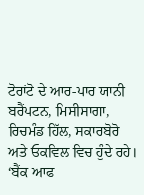ਟੋਰਾਂਟੋ ਦੇ ਆਰ-ਪਾਰ ਯਾਨੀ ਬਰੈਂਪਟਨ, ਮਿਸੀਸਾਗਾ, ਰਿਚਮੰਡ ਹਿੱਲ, ਸਕਾਰਬੋਰੋ ਅਤੇ ਓਕਵਿਲ ਵਿਚ ਹੁੰਦੇ ਰਹੇ।
‘ਬੈਂਕ ਆਫ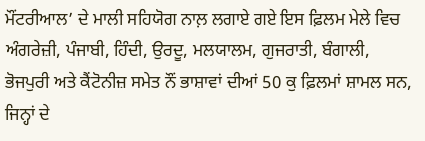ਮੌਂਟਰੀਆਲ’ ਦੇ ਮਾਲੀ ਸਹਿਯੋਗ ਨਾਲ਼ ਲਗਾਏ ਗਏ ਇਸ ਫ਼ਿਲਮ ਮੇਲੇ ਵਿਚ ਅੰਗਰੇਜ਼ੀ, ਪੰਜਾਬੀ, ਹਿੰਦੀ, ਉਰਦੂ, ਮਲਯਾਲਮ, ਗੁਜਰਾਤੀ, ਬੰਗਾਲੀ, ਭੋਜਪੁਰੀ ਅਤੇ ਕੈਂਟੋਨੀਜ਼ ਸਮੇਤ ਨੌਂ ਭਾਸ਼ਾਵਾਂ ਦੀਆਂ 50 ਕੁ ਫ਼ਿਲਮਾਂ ਸ਼ਾਮਲ ਸਨ, ਜਿਨ੍ਹਾਂ ਦੇ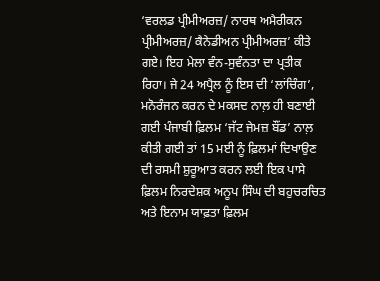‘ਵਰਲਡ ਪ੍ਰੀਮੀਅਰਜ਼/ ਨਾਰਥ ਅਮੈਰੀਕਨ ਪ੍ਰੀਮੀਅਰਜ਼/ ਕੈਨੇਡੀਅਨ ਪ੍ਰੀਮੀਅਰਜ਼’ ਕੀਤੇ ਗਏ। ਇਹ ਮੇਲਾ ਵੰਨ-ਸੁਵੰਨਤਾ ਦਾ ਪ੍ਰਤੀਕ ਰਿਹਾ। ਜੇ 24 ਅਪ੍ਰੈਲ ਨੂੰ ਇਸ ਦੀ ‘ਲਾਂਚਿੰਗ’, ਮਨੋਰੰਜਨ ਕਰਨ ਦੇ ਮਕਸਦ ਨਾਲ਼ ਹੀ ਬਣਾਈ ਗਈ ਪੰਜਾਬੀ ਫ਼ਿਲਮ ‘ਜੱਟ ਜੇਮਜ਼ ਬੌਂਡ’ ਨਾਲ਼ ਕੀਤੀ ਗਈ ਤਾਂ 15 ਮਈ ਨੂੰ ਫ਼ਿਲਮਾਂ ਦਿਖਾਉਣ ਦੀ ਰਸਮੀ ਸ਼ੁਰੂਆਤ ਕਰਨ ਲਈ ਇਕ ਪਾਸੇ ਫ਼ਿਲਮ ਨਿਰਦੇਸ਼ਕ ਅਨੂਪ ਸਿੰਘ ਦੀ ਬਹੁਚਰਚਿਤ ਅਤੇ ਇਨਾਮ ਯਾਫ਼ਤਾ ਫ਼ਿਲਮ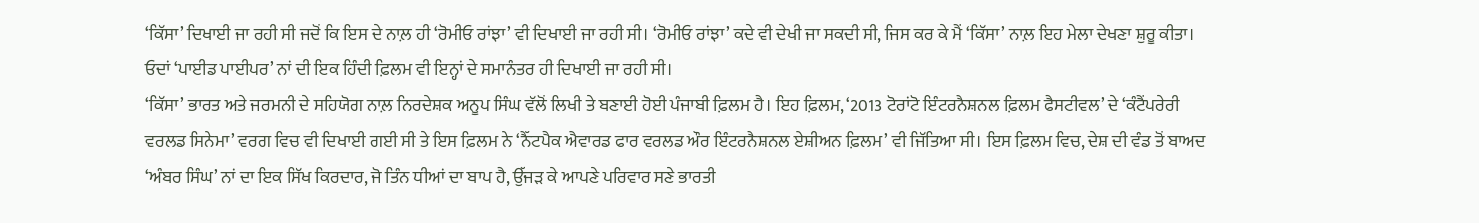‘ਕਿੱਸਾ’ ਦਿਖਾਈ ਜਾ ਰਹੀ ਸੀ ਜਦੋਂ ਕਿ ਇਸ ਦੇ ਨਾਲ਼ ਹੀ ‘ਰੋਮੀਓ ਰਾਂਝਾ’ ਵੀ ਦਿਖਾਈ ਜਾ ਰਹੀ ਸੀ। ‘ਰੋਮੀਓ ਰਾਂਝਾ’ ਕਦੇ ਵੀ ਦੇਖੀ ਜਾ ਸਕਦੀ ਸੀ, ਜਿਸ ਕਰ ਕੇ ਮੈਂ ‘ਕਿੱਸਾ’ ਨਾਲ਼ ਇਹ ਮੇਲਾ ਦੇਖਣਾ ਸ਼ੁਰੂ ਕੀਤਾ। ਓਦਾਂ ‘ਪਾਈਡ ਪਾਈਪਰ’ ਨਾਂ ਦੀ ਇਕ ਹਿੰਦੀ ਫ਼ਿਲਮ ਵੀ ਇਨ੍ਹਾਂ ਦੇ ਸਮਾਨੰਤਰ ਹੀ ਦਿਖਾਈ ਜਾ ਰਹੀ ਸੀ।
‘ਕਿੱਸਾ’ ਭਾਰਤ ਅਤੇ ਜਰਮਨੀ ਦੇ ਸਹਿਯੋਗ ਨਾਲ਼ ਨਿਰਦੇਸ਼ਕ ਅਨੂਪ ਸਿੰਘ ਵੱਲੋਂ ਲਿਖੀ ਤੇ ਬਣਾਈ ਹੋਈ ਪੰਜਾਬੀ ਫ਼ਿਲਮ ਹੈ। ਇਹ ਫ਼ਿਲਮ, ‘2013 ਟੋਰਾਂਟੋ ਇੰਟਰਨੈਸ਼ਨਲ ਫ਼ਿਲਮ ਫੈਸਟੀਵਲ’ ਦੇ ‘ਕੰਟੈਂਪਰੇਰੀ ਵਰਲਡ ਸਿਨੇਮਾ’ ਵਰਗ ਵਿਚ ਵੀ ਦਿਖਾਈ ਗਈ ਸੀ ਤੇ ਇਸ ਫ਼ਿਲਮ ਨੇ ‘ਨੈੱਟਪੈਕ ਐਵਾਰਡ ਫਾਰ ਵਰਲਡ ਔਰ ਇੰਟਰਨੈਸ਼ਨਲ ਏਸ਼ੀਅਨ ਫ਼ਿਲਮ’ ਵੀ ਜਿੱਤਿਆ ਸੀ। ਇਸ ਫ਼ਿਲਮ ਵਿਚ, ਦੇਸ਼ ਦੀ ਵੰਡ ਤੋਂ ਬਾਅਦ ‘ਅੰਬਰ ਸਿੰਘ’ ਨਾਂ ਦਾ ਇਕ ਸਿੱਖ ਕਿਰਦਾਰ, ਜੋ ਤਿੰਨ ਧੀਆਂ ਦਾ ਬਾਪ ਹੈ, ਉੱਜੜ ਕੇ ਆਪਣੇ ਪਰਿਵਾਰ ਸਣੇ ਭਾਰਤੀ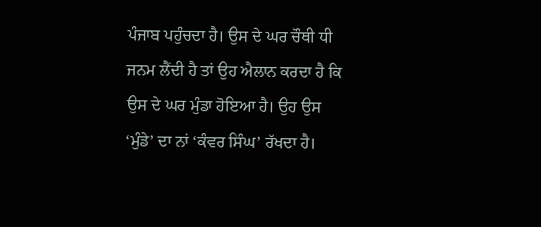ਪੰਜਾਬ ਪਹੁੰਚਦਾ ਹੈ। ਉਸ ਦੇ ਘਰ ਚੌਥੀ ਧੀ ਜਨਮ ਲੈਂਦੀ ਹੈ ਤਾਂ ਉਹ ਐਲਾਨ ਕਰਦਾ ਹੈ ਕਿ ਉਸ ਦੇ ਘਰ ਮੁੰਡਾ ਹੋਇਆ ਹੈ। ਉਹ ਉਸ ‘ਮੁੰਡੇ’ ਦਾ ਨਾਂ ‘ਕੰਵਰ ਸਿੰਘ’ ਰੱਖਦਾ ਹੈ।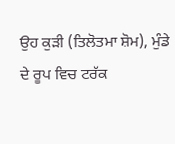ਉਹ ਕੁੜੀ (ਤਿਲੋਤਮਾ ਸ਼ੋਮ), ਮੁੰਡੇ ਦੇ ਰੂਪ ਵਿਚ ਟਰੱਕ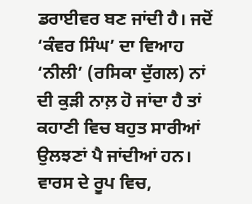ਡਰਾਈਵਰ ਬਣ ਜਾਂਦੀ ਹੈ। ਜਦੋਂ ‘ਕੰਵਰ ਸਿੰਘ’ ਦਾ ਵਿਆਹ ‘ਨੀਲੀ’ (ਰਸਿਕਾ ਦੁੱਗਲ) ਨਾਂ ਦੀ ਕੁੜੀ ਨਾਲ਼ ਹੋ ਜਾਂਦਾ ਹੈ ਤਾਂ ਕਹਾਣੀ ਵਿਚ ਬਹੁਤ ਸਾਰੀਆਂ ਉਲਝਣਾਂ ਪੈ ਜਾਂਦੀਆਂ ਹਨ। ਵਾਰਸ ਦੇ ਰੂਪ ਵਿਚ,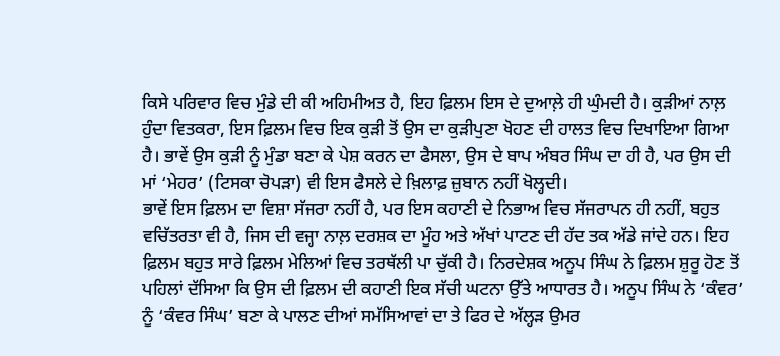ਕਿਸੇ ਪਰਿਵਾਰ ਵਿਚ ਮੁੰਡੇ ਦੀ ਕੀ ਅਹਿਮੀਅਤ ਹੈ, ਇਹ ਫ਼ਿਲਮ ਇਸ ਦੇ ਦੁਆਲ਼ੇ ਹੀ ਘੁੰਮਦੀ ਹੈ। ਕੁੜੀਆਂ ਨਾਲ਼ ਹੁੰਦਾ ਵਿਤਕਰਾ, ਇਸ ਫ਼ਿਲਮ ਵਿਚ ਇਕ ਕੁੜੀ ਤੋਂ ਉਸ ਦਾ ਕੁੜੀਪੁਣਾ ਖੋਹਣ ਦੀ ਹਾਲਤ ਵਿਚ ਦਿਖਾਇਆ ਗਿਆ ਹੈ। ਭਾਵੇਂ ਉਸ ਕੁੜੀ ਨੂੰ ਮੁੰਡਾ ਬਣਾ ਕੇ ਪੇਸ਼ ਕਰਨ ਦਾ ਫੈਸਲਾ, ਉਸ ਦੇ ਬਾਪ ਅੰਬਰ ਸਿੰਘ ਦਾ ਹੀ ਹੈ, ਪਰ ਉਸ ਦੀ ਮਾਂ ‘ਮੇਹਰ’ (ਟਿਸਕਾ ਚੋਪੜਾ) ਵੀ ਇਸ ਫੈਸਲੇ ਦੇ ਖ਼ਿਲਾਫ਼ ਜ਼ੁਬਾਨ ਨਹੀਂ ਖੋਲ੍ਹਦੀ।
ਭਾਵੇਂ ਇਸ ਫ਼ਿਲਮ ਦਾ ਵਿਸ਼ਾ ਸੱਜਰਾ ਨਹੀਂ ਹੈ, ਪਰ ਇਸ ਕਹਾਣੀ ਦੇ ਨਿਭਾਅ ਵਿਚ ਸੱਜਰਾਪਨ ਹੀ ਨਹੀਂ, ਬਹੁਤ ਵਚਿੱਤਰਤਾ ਵੀ ਹੈ, ਜਿਸ ਦੀ ਵਜ੍ਹਾ ਨਾਲ਼ ਦਰਸ਼ਕ ਦਾ ਮੂੰਹ ਅਤੇ ਅੱਖਾਂ ਪਾਟਣ ਦੀ ਹੱਦ ਤਕ ਅੱਡੇ ਜਾਂਦੇ ਹਨ। ਇਹ ਫ਼ਿਲਮ ਬਹੁਤ ਸਾਰੇ ਫ਼ਿਲਮ ਮੇਲਿਆਂ ਵਿਚ ਤਰਥੱਲੀ ਪਾ ਚੁੱਕੀ ਹੈ। ਨਿਰਦੇਸ਼ਕ ਅਨੂਪ ਸਿੰਘ ਨੇ ਫ਼ਿਲਮ ਸ਼ੁਰੂ ਹੋਣ ਤੋਂ ਪਹਿਲਾਂ ਦੱਸਿਆ ਕਿ ਉਸ ਦੀ ਫ਼ਿਲਮ ਦੀ ਕਹਾਣੀ ਇਕ ਸੱਚੀ ਘਟਨਾ ਉੱਤੇ ਆਧਾਰਤ ਹੈ। ਅਨੂਪ ਸਿੰਘ ਨੇ ‘ਕੰਵਰ’ ਨੂੰ ‘ਕੰਵਰ ਸਿੰਘ’ ਬਣਾ ਕੇ ਪਾਲਣ ਦੀਆਂ ਸਮੱਸਿਆਵਾਂ ਦਾ ਤੇ ਫਿਰ ਦੇ ਅੱਲ੍ਹੜ ਉਮਰ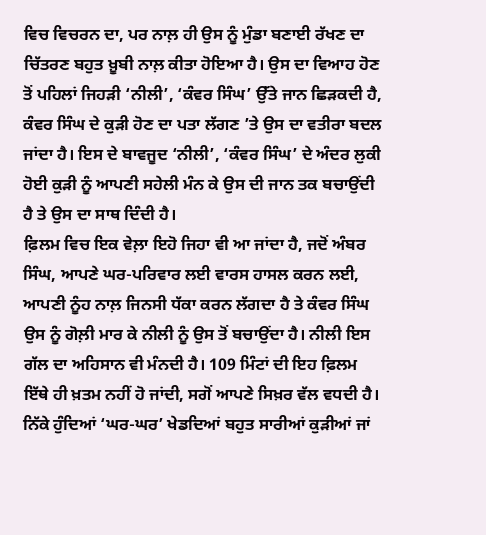ਵਿਚ ਵਿਚਰਨ ਦਾ, ਪਰ ਨਾਲ਼ ਹੀ ਉਸ ਨੂੰ ਮੁੰਡਾ ਬਣਾਈ ਰੱਖਣ ਦਾ ਚਿੱਤਰਣ ਬਹੁਤ ਖ਼ੂਬੀ ਨਾਲ਼ ਕੀਤਾ ਹੋਇਆ ਹੈ। ਉਸ ਦਾ ਵਿਆਹ ਹੋਣ ਤੋਂ ਪਹਿਲਾਂ ਜਿਹੜੀ ‘ਨੀਲੀ’, ‘ਕੰਵਰ ਸਿੰਘ’ ਉੱਤੇ ਜਾਨ ਛਿੜਕਦੀ ਹੈ, ਕੰਵਰ ਸਿੰਘ ਦੇ ਕੁੜੀ ਹੋਣ ਦਾ ਪਤਾ ਲੱਗਣ ’ਤੇ ਉਸ ਦਾ ਵਤੀਰਾ ਬਦਲ ਜਾਂਦਾ ਹੈ। ਇਸ ਦੇ ਬਾਵਜੂਦ ‘ਨੀਲੀ’, ‘ਕੰਵਰ ਸਿੰਘ’ ਦੇ ਅੰਦਰ ਲੁਕੀ ਹੋਈ ਕੁੜੀ ਨੂੰ ਆਪਣੀ ਸਹੇਲੀ ਮੰਨ ਕੇ ਉਸ ਦੀ ਜਾਨ ਤਕ ਬਚਾਉਂਦੀ ਹੈ ਤੇ ਉਸ ਦਾ ਸਾਥ ਦਿੰਦੀ ਹੈ।
ਫ਼ਿਲਮ ਵਿਚ ਇਕ ਵੇਲ਼ਾ ਇਹੋ ਜਿਹਾ ਵੀ ਆ ਜਾਂਦਾ ਹੈ, ਜਦੋਂ ਅੰਬਰ ਸਿੰਘ, ਆਪਣੇ ਘਰ-ਪਰਿਵਾਰ ਲਈ ਵਾਰਸ ਹਾਸਲ ਕਰਨ ਲਈ, ਆਪਣੀ ਨੂੰਹ ਨਾਲ਼ ਜਿਨਸੀ ਧੱਕਾ ਕਰਨ ਲੱਗਦਾ ਹੈ ਤੇ ਕੰਵਰ ਸਿੰਘ ਉਸ ਨੂੰ ਗੋਲ਼ੀ ਮਾਰ ਕੇ ਨੀਲੀ ਨੂੰ ਉਸ ਤੋਂ ਬਚਾਉਂਦਾ ਹੈ। ਨੀਲੀ ਇਸ ਗੱਲ ਦਾ ਅਹਿਸਾਨ ਵੀ ਮੰਨਦੀ ਹੈ। 109 ਮਿੰਟਾਂ ਦੀ ਇਹ ਫ਼ਿਲਮ ਇੱਥੇ ਹੀ ਖ਼ਤਮ ਨਹੀਂ ਹੋ ਜਾਂਦੀ, ਸਗੋਂ ਆਪਣੇ ਸਿਖ਼ਰ ਵੱਲ ਵਧਦੀ ਹੈ।
ਨਿੱਕੇ ਹੁੰਦਿਆਂ ‘ਘਰ-ਘਰ’ ਖੇਡਦਿਆਂ ਬਹੁਤ ਸਾਰੀਆਂ ਕੁੜੀਆਂ ਜਾਂ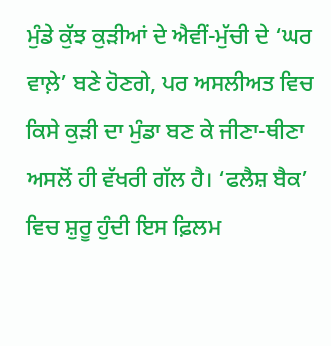ਮੁੰਡੇ ਕੁੱਝ ਕੁੜੀਆਂ ਦੇ ਐਵੀਂ-ਮੁੱਚੀ ਦੇ ‘ਘਰ ਵਾਲ਼ੇ’ ਬਣੇ ਹੋਣਗੇ, ਪਰ ਅਸਲੀਅਤ ਵਿਚ ਕਿਸੇ ਕੁੜੀ ਦਾ ਮੁੰਡਾ ਬਣ ਕੇ ਜੀਣਾ-ਥੀਣਾ ਅਸਲੋਂ ਹੀ ਵੱਖਰੀ ਗੱਲ ਹੈ। ‘ਫਲੈਸ਼ ਬੈਕ’ ਵਿਚ ਸ਼ੁਰੂ ਹੁੰਦੀ ਇਸ ਫ਼ਿਲਮ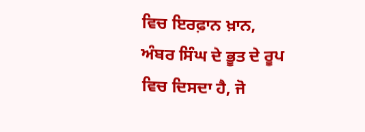ਵਿਚ ਇਰਫ਼ਾਨ ਖ਼ਾਨ, ਅੰਬਰ ਸਿੰਘ ਦੇ ਭੂਤ ਦੇ ਰੂਪ ਵਿਚ ਦਿਸਦਾ ਹੈ, ਜੋ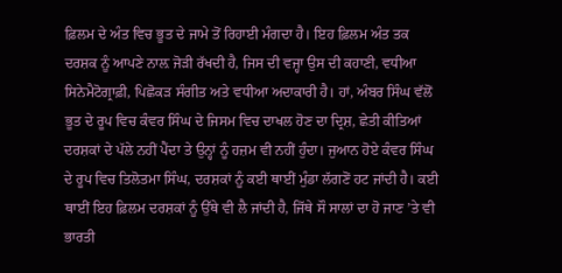ਫ਼ਿਲਮ ਦੇ ਅੰਤ ਵਿਚ ਭੂਤ ਦੇ ਜਾਮੇ ਤੋਂ ਰਿਹਾਈ ਮੰਗਦਾ ਹੈ। ਇਹ ਫ਼ਿਲਮ ਅੰਤ ਤਕ ਦਰਸ਼ਕ ਨੂੰ ਆਪਣੇ ਨਾਲ਼ ਜੋੜੀ ਰੱਖਦੀ ਹੈ, ਜਿਸ ਦੀ ਵਜ੍ਹਾ ਉਸ ਦੀ ਕਹਾਣੀ, ਵਧੀਆ ਸਿਨੇਮੈਟੋਗ੍ਰਾਫ਼ੀ, ਪਿਛੋਕੜ ਸੰਗੀਤ ਅਤੇ ਵਧੀਆ ਅਦਾਕਾਰੀ ਹੈ। ਹਾਂ, ਅੰਬਰ ਸਿੰਘ ਵੱਲੋਂ ਭੂਤ ਦੇ ਰੂਪ ਵਿਚ ਕੰਵਰ ਸਿੰਘ ਦੇ ਜਿਸਮ ਵਿਚ ਦਾਖਲ ਹੋਣ ਦਾ ਦ੍ਰਿਸ਼, ਛੇਤੀ ਕੀਤਿਆਂ ਦਰਸ਼ਕਾਂ ਦੇ ਪੱਲੇ ਨਹੀਂ ਪੈਂਦਾ ਤੇ ਉਨ੍ਹਾਂ ਨੂੰ ਹਜ਼ਮ ਵੀ ਨਹੀਂ ਹੁੰਦਾ। ਜੁਆਨ ਹੋਏ ਕੰਵਰ ਸਿੰਘ ਦੇ ਰੂਪ ਵਿਚ ਤਿਲੋਤਮਾ ਸਿੰਘ, ਦਰਸ਼ਕਾਂ ਨੂੰ ਕਈ ਥਾਈਂ ਮੁੰਡਾ ਲੱਗਣੋਂ ਹਟ ਜਾਂਦੀ ਹੈ। ਕਈ ਥਾਈਂ ਇਹ ਫ਼ਿਲਮ ਦਰਸ਼ਕਾਂ ਨੂੰ ਉੱਥੇ ਵੀ ਲੈ ਜਾਂਦੀ ਹੈ, ਜਿੱਥੇ ਸੌ ਸਾਲਾਂ ਦਾ ਹੋ ਜਾਣ ’ਤੇ ਵੀ ਭਾਰਤੀ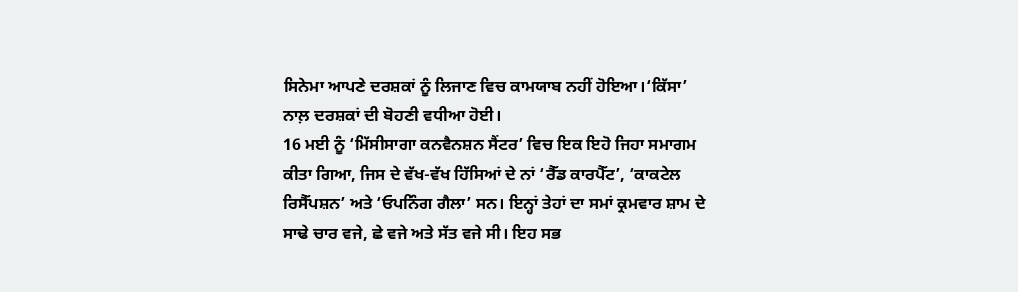ਸਿਨੇਮਾ ਆਪਣੇ ਦਰਸ਼ਕਾਂ ਨੂੰ ਲਿਜਾਣ ਵਿਚ ਕਾਮਯਾਬ ਨਹੀਂ ਹੋਇਆ।‘ਕਿੱਸਾ’ ਨਾਲ਼ ਦਰਸ਼ਕਾਂ ਦੀ ਬੋਹਣੀ ਵਧੀਆ ਹੋਈ।
16 ਮਈ ਨੂੰ ‘ਮਿੱਸੀਸਾਗਾ ਕਨਵੈਨਸ਼ਨ ਸੈਂਟਰ’ ਵਿਚ ਇਕ ਇਹੋ ਜਿਹਾ ਸਮਾਗਮ ਕੀਤਾ ਗਿਆ, ਜਿਸ ਦੇ ਵੱਖ-ਵੱਖ ਹਿੱਸਿਆਂ ਦੇ ਨਾਂ ‘ਰੈੱਡ ਕਾਰਪੈੱਟ’, ‘ਕਾਕਟੇਲ ਰਿਸੈੱਪਸ਼ਨ’ ਅਤੇ ‘ਓਪਨਿੰਗ ਗੈਲਾ’ ਸਨ। ਇਨ੍ਹਾਂ ਤੇਹਾਂ ਦਾ ਸਮਾਂ ਕ੍ਰਮਵਾਰ ਸ਼ਾਮ ਦੇ ਸਾਢੇ ਚਾਰ ਵਜੇ, ਛੇ ਵਜੇ ਅਤੇ ਸੱਤ ਵਜੇ ਸੀ। ਇਹ ਸਭ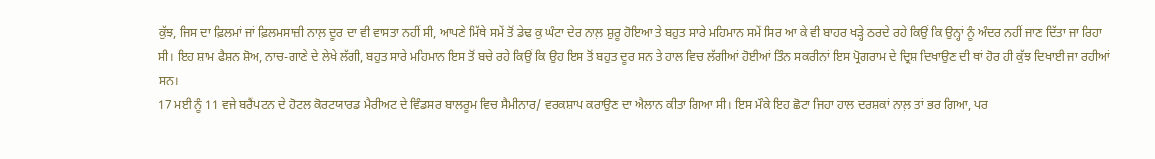ਕੁੱਝ, ਜਿਸ ਦਾ ਫ਼ਿਲਮਾਂ ਜਾਂ ਫ਼ਿਲਮਸਾਜ਼ੀ ਨਾਲ਼ ਦੂਰ ਦਾ ਵੀ ਵਾਸਤਾ ਨਹੀਂ ਸੀ, ਆਪਣੇ ਮਿੱਥੇ ਸਮੇਂ ਤੋਂ ਡੇਢ ਕੁ ਘੰਟਾ ਦੇਰ ਨਾਲ਼ ਸ਼ੁਰੂ ਹੋਇਆ ਤੇ ਬਹੁਤ ਸਾਰੇ ਮਹਿਮਾਨ ਸਮੇਂ ਸਿਰ ਆ ਕੇ ਵੀ ਬਾਹਰ ਖੜ੍ਹੇ ਠਰਦੇ ਰਹੇ ਕਿਉਂ ਕਿ ਉਨ੍ਹਾਂ ਨੂੰ ਅੰਦਰ ਨਹੀਂ ਜਾਣ ਦਿੱਤਾ ਜਾ ਰਿਹਾ ਸੀ। ਇਹ ਸ਼ਾਮ ਫੈਸ਼ਨ ਸ਼ੋਅ, ਨਾਚ-ਗਾਣੇ ਦੇ ਲੇਖੇ ਲੱਗੀ, ਬਹੁਤ ਸਾਰੇ ਮਹਿਮਾਨ ਇਸ ਤੋਂ ਬਚੇ ਰਹੇ ਕਿਉਂ ਕਿ ਉਹ ਇਸ ਤੋਂ ਬਹੁਤ ਦੂਰ ਸਨ ਤੇ ਹਾਲ ਵਿਚ ਲੱਗੀਆਂ ਹੋਈਆਂ ਤਿੰਨ ਸਕਰੀਨਾਂ ਇਸ ਪ੍ਰੋਗਰਾਮ ਦੇ ਦ੍ਰਿਸ਼ ਦਿਖਾਉਣ ਦੀ ਥਾਂ ਹੋਰ ਹੀ ਕੁੱਝ ਦਿਖਾਈ ਜਾ ਰਹੀਆਂ ਸਨ।
17 ਮਈ ਨੂੰ 11 ਵਜੇ ਬਰੈਂਪਟਨ ਦੇ ਹੋਟਲ ਕੋਰਟਯਾਰਡ ਮੈਰੀਅਟ ਦੇ ਵਿੰਡਸਰ ਬਾਲਰੂਮ ਵਿਚ ਸੈਮੀਨਾਰ/ ਵਰਕਸ਼ਾਪ ਕਰਾਉਣ ਦਾ ਐਲਾਨ ਕੀਤਾ ਗਿਆ ਸੀ। ਇਸ ਮੌਕੇ ਇਹ ਛੋਟਾ ਜਿਹਾ ਹਾਲ ਦਰਸ਼ਕਾਂ ਨਾਲ਼ ਤਾਂ ਭਰ ਗਿਆ, ਪਰ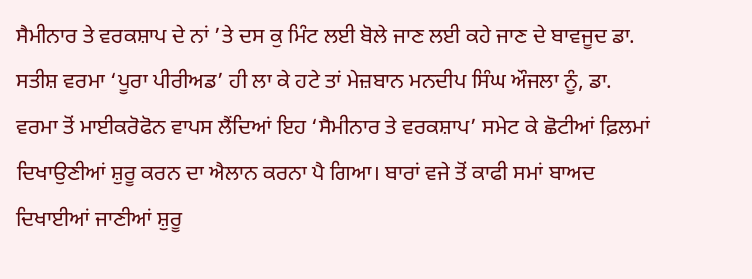ਸੈਮੀਨਾਰ ਤੇ ਵਰਕਸ਼ਾਪ ਦੇ ਨਾਂ ’ਤੇ ਦਸ ਕੁ ਮਿੰਟ ਲਈ ਬੋਲੇ ਜਾਣ ਲਈ ਕਹੇ ਜਾਣ ਦੇ ਬਾਵਜੂਦ ਡਾ. ਸਤੀਸ਼ ਵਰਮਾ ‘ਪੂਰਾ ਪੀਰੀਅਡ’ ਹੀ ਲਾ ਕੇ ਹਟੇ ਤਾਂ ਮੇਜ਼ਬਾਨ ਮਨਦੀਪ ਸਿੰਘ ਔਜਲਾ ਨੂੰ, ਡਾ. ਵਰਮਾ ਤੋਂ ਮਾਈਕਰੋਫੋਨ ਵਾਪਸ ਲੈਂਦਿਆਂ ਇਹ ‘ਸੈਮੀਨਾਰ ਤੇ ਵਰਕਸ਼ਾਪ’ ਸਮੇਟ ਕੇ ਛੋਟੀਆਂ ਫ਼ਿਲਮਾਂ ਦਿਖਾਉਣੀਆਂ ਸ਼ੁਰੂ ਕਰਨ ਦਾ ਐਲਾਨ ਕਰਨਾ ਪੈ ਗਿਆ। ਬਾਰਾਂ ਵਜੇ ਤੋਂ ਕਾਫੀ ਸਮਾਂ ਬਾਅਦ ਦਿਖਾਈਆਂ ਜਾਣੀਆਂ ਸ਼ੁਰੂ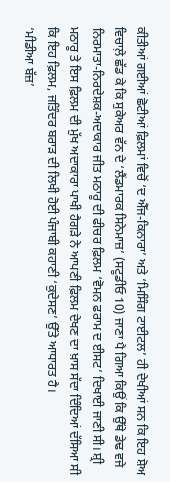ਕੀਤੀਆਂ ਗਈਆਂ ਛੋਟੀਆਂ ਫ਼ਿਲਮਾਂ ਵਿਚੋਂ ‘ਦ ਐੱਜ-ਕਿਨਾਰਾ’ ਅਤੇ ‘ਮਿਸਿੰਗ ਟਾਈਟਲ’ ਹੀ ਦੇਖੀਆਂ ਸਨ ਕਿ ਇਹ ਸ਼ੋਅ ਵਿਚਾਲ਼ੇ ਛੱਡ ਕੇ ਕਿ ਸੁਕੇਅਰ ਵੱਨ ਦੇ ‘ਲੈਂਡਮਾਰਕ ਸਿਨੇਮਾਜ਼’ (ਸਟੂਡੀਓ 10) ਜਾਣਾ ਪੈ ਗਿਆ ਕਿਉਂ ਕਿ ਉੱਥੇ ਡੇਢ ਵਜੇ ਨਿਰਮਾਤਾ-ਨਿਰਦੇਸ਼ਕ-ਅਦਾਕਾਰ ਜੀਤ ਮਠਾਰੂ ਦੀ ਫੀਚਰ ਫ਼ਿਲਮ ‘ਵੋਮਨ ਫਰਾਮ ਦ ਈਸਟ’ ਦਿਖਾਈ ਜਾਣੀ ਸੀ। ਸ਼੍ਰੀ ਮਠਾਰੂ ਤੇ ਇਸ ਫ਼ਿਲਮ ਦੀ ਮੁੱਖ ਅਦਾਕਾਰਾ ਪਾਖੀ ਹੈਗੜੇ ਨੇ ਆਪਣੀ ਫ਼ਿਲਮ ਦੇਖਣ ਦਾ ਖ਼ਾਸ ਸੱਦਾ ਦਿੰਦਿਆਂ ਦੱਸਿਆ ਸੀ ਕਿ ਇਹ ਫ਼ਿਲਮ, ਜਤਿੰਦਰ ਬਰਾੜ ਦੀ ਲਿਖੀ ਹੋਈ ਪੰਜਾਬੀ ਕਹਾਣੀ ‘ਕੁਦੇਸਣ’ ਉੱਤੇ ਆਧਾਰਤ ਹੈ।
‘ਮੀਡੀਆ ਬੱਜ਼’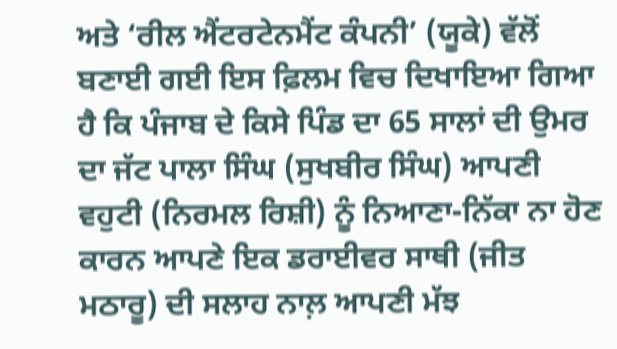ਅਤੇ ‘ਰੀਲ ਐਂਟਰਟੇਨਮੈਂਟ ਕੰਪਨੀ’ (ਯੂਕੇ) ਵੱਲੋਂ ਬਣਾਈ ਗਈ ਇਸ ਫ਼ਿਲਮ ਵਿਚ ਦਿਖਾਇਆ ਗਿਆ ਹੈ ਕਿ ਪੰਜਾਬ ਦੇ ਕਿਸੇ ਪਿੰਡ ਦਾ 65 ਸਾਲਾਂ ਦੀ ਉਮਰ ਦਾ ਜੱਟ ਪਾਲਾ ਸਿੰਘ (ਸੁਖਬੀਰ ਸਿੰਘ) ਆਪਣੀ ਵਹੁਟੀ (ਨਿਰਮਲ ਰਿਸ਼ੀ) ਨੂੰ ਨਿਆਣਾ-ਨਿੱਕਾ ਨਾ ਹੋਣ ਕਾਰਨ ਆਪਣੇ ਇਕ ਡਰਾਈਵਰ ਸਾਥੀ (ਜੀਤ ਮਠਾਰੂ) ਦੀ ਸਲਾਹ ਨਾਲ਼ ਆਪਣੀ ਮੱਝ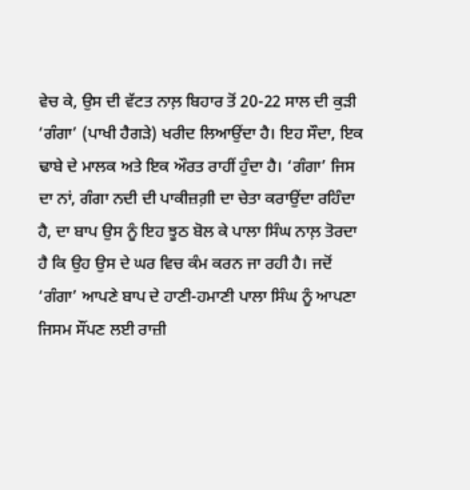ਵੇਚ ਕੇ, ਉਸ ਦੀ ਵੱਟਤ ਨਾਲ਼ ਬਿਹਾਰ ਤੋਂ 20-22 ਸਾਲ ਦੀ ਕੁੜੀ ‘ਗੰਗਾ’ (ਪਾਖੀ ਹੈਗੜੇ) ਖਰੀਦ ਲਿਆਉਂਦਾ ਹੈ। ਇਹ ਸੌਦਾ, ਇਕ ਢਾਬੇ ਦੇ ਮਾਲਕ ਅਤੇ ਇਕ ਔਰਤ ਰਾਹੀਂ ਹੁੰਦਾ ਹੈ। ‘ਗੰਗਾ’ ਜਿਸ ਦਾ ਨਾਂ, ਗੰਗਾ ਨਦੀ ਦੀ ਪਾਕੀਜ਼ਗ਼ੀ ਦਾ ਚੇਤਾ ਕਰਾਉਂਦਾ ਰਹਿੰਦਾ ਹੈ, ਦਾ ਬਾਪ ਉਸ ਨੂੰ ਇਹ ਝੂਠ ਬੋਲ ਕੇ ਪਾਲਾ ਸਿੰਘ ਨਾਲ਼ ਤੋਰਦਾ ਹੈ ਕਿ ਉਹ ਉਸ ਦੇ ਘਰ ਵਿਚ ਕੰਮ ਕਰਨ ਜਾ ਰਹੀ ਹੈ। ਜਦੋਂ ‘ਗੰਗਾ’ ਆਪਣੇ ਬਾਪ ਦੇ ਹਾਣੀ-ਹਮਾਣੀ ਪਾਲਾ ਸਿੰਘ ਨੂੰ ਆਪਣਾ ਜਿਸਮ ਸੌਂਪਣ ਲਈ ਰਾਜ਼ੀ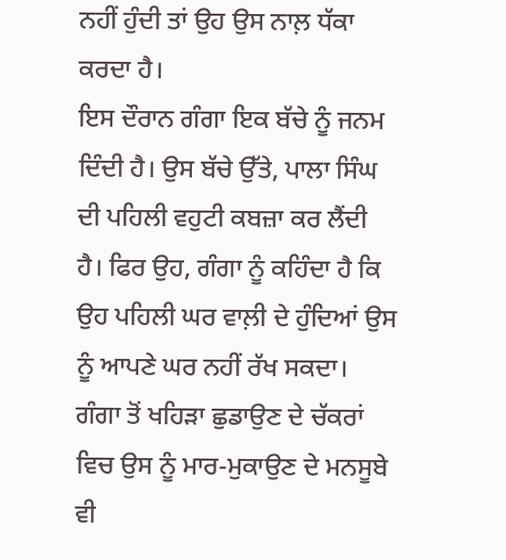ਨਹੀਂ ਹੁੰਦੀ ਤਾਂ ਉਹ ਉਸ ਨਾਲ਼ ਧੱਕਾ ਕਰਦਾ ਹੈ।
ਇਸ ਦੌਰਾਨ ਗੰਗਾ ਇਕ ਬੱਚੇ ਨੂੰ ਜਨਮ ਦਿੰਦੀ ਹੈ। ਉਸ ਬੱਚੇ ਉੱਤੇ, ਪਾਲਾ ਸਿੰਘ ਦੀ ਪਹਿਲੀ ਵਹੁਟੀ ਕਬਜ਼ਾ ਕਰ ਲੈਂਦੀ ਹੈ। ਫਿਰ ਉਹ, ਗੰਗਾ ਨੂੰ ਕਹਿੰਦਾ ਹੈ ਕਿ ਉਹ ਪਹਿਲੀ ਘਰ ਵਾਲ਼ੀ ਦੇ ਹੁੰਦਿਆਂ ਉਸ ਨੂੰ ਆਪਣੇ ਘਰ ਨਹੀਂ ਰੱਖ ਸਕਦਾ। ਗੰਗਾ ਤੋਂ ਖਹਿੜਾ ਛੁਡਾਉਣ ਦੇ ਚੱਕਰਾਂ ਵਿਚ ਉਸ ਨੂੰ ਮਾਰ-ਮੁਕਾਉਣ ਦੇ ਮਨਸੂਬੇ ਵੀ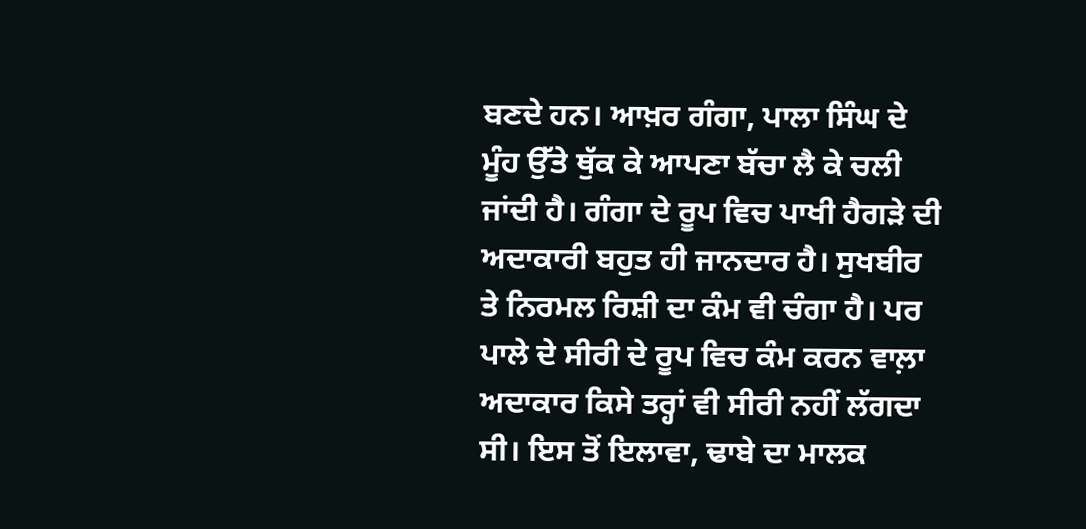ਬਣਦੇ ਹਨ। ਆਖ਼ਰ ਗੰਗਾ, ਪਾਲਾ ਸਿੰਘ ਦੇ ਮੂੰਹ ਉੱਤੇ ਥੁੱਕ ਕੇ ਆਪਣਾ ਬੱਚਾ ਲੈ ਕੇ ਚਲੀ ਜਾਂਦੀ ਹੈ। ਗੰਗਾ ਦੇ ਰੂਪ ਵਿਚ ਪਾਖੀ ਹੈਗੜੇ ਦੀ ਅਦਾਕਾਰੀ ਬਹੁਤ ਹੀ ਜਾਨਦਾਰ ਹੈ। ਸੁਖਬੀਰ ਤੇ ਨਿਰਮਲ ਰਿਸ਼ੀ ਦਾ ਕੰਮ ਵੀ ਚੰਗਾ ਹੈ। ਪਰ ਪਾਲੇ ਦੇ ਸੀਰੀ ਦੇ ਰੂਪ ਵਿਚ ਕੰਮ ਕਰਨ ਵਾਲ਼ਾ ਅਦਾਕਾਰ ਕਿਸੇ ਤਰ੍ਹਾਂ ਵੀ ਸੀਰੀ ਨਹੀਂ ਲੱਗਦਾ ਸੀ। ਇਸ ਤੋਂ ਇਲਾਵਾ, ਢਾਬੇ ਦਾ ਮਾਲਕ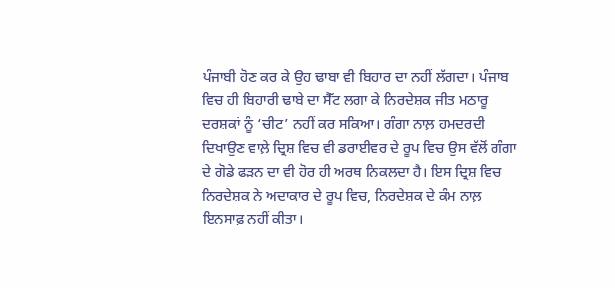ਪੰਜਾਬੀ ਹੋਣ ਕਰ ਕੇ ਉਹ ਢਾਬਾ ਵੀ ਬਿਹਾਰ ਦਾ ਨਹੀਂ ਲੱਗਦਾ। ਪੰਜਾਬ ਵਿਚ ਹੀ ਬਿਹਾਰੀ ਢਾਬੇ ਦਾ ਸੈੱਟ ਲਗਾ ਕੇ ਨਿਰਦੇਸ਼ਕ ਜੀਤ ਮਠਾਰੂ ਦਰਸ਼ਕਾਂ ਨੂੰ ‘ਚੀਟ’ ਨਹੀਂ ਕਰ ਸਕਿਆ। ਗੰਗਾ ਨਾਲ਼ ਹਮਦਰਦੀ ਦਿਖਾਉਣ ਵਾਲ਼ੇ ਦ੍ਰਿਸ਼ ਵਿਚ ਵੀ ਡਰਾਈਵਰ ਦੇ ਰੂਪ ਵਿਚ ਉਸ ਵੱਲੋਂ ਗੰਗਾ ਦੇ ਗੋਡੇ ਫੜਨ ਦਾ ਵੀ ਹੋਰ ਹੀ ਅਰਥ ਨਿਕਲਦਾ ਹੈ। ਇਸ ਦ੍ਰਿਸ਼ ਵਿਚ ਨਿਰਦੇਸ਼ਕ ਨੇ ਅਦਾਕਾਰ ਦੇ ਰੂਪ ਵਿਚ, ਨਿਰਦੇਸ਼ਕ ਦੇ ਕੰਮ ਨਾਲ਼ ਇਨਸਾਫ਼ ਨਹੀਂ ਕੀਤਾ।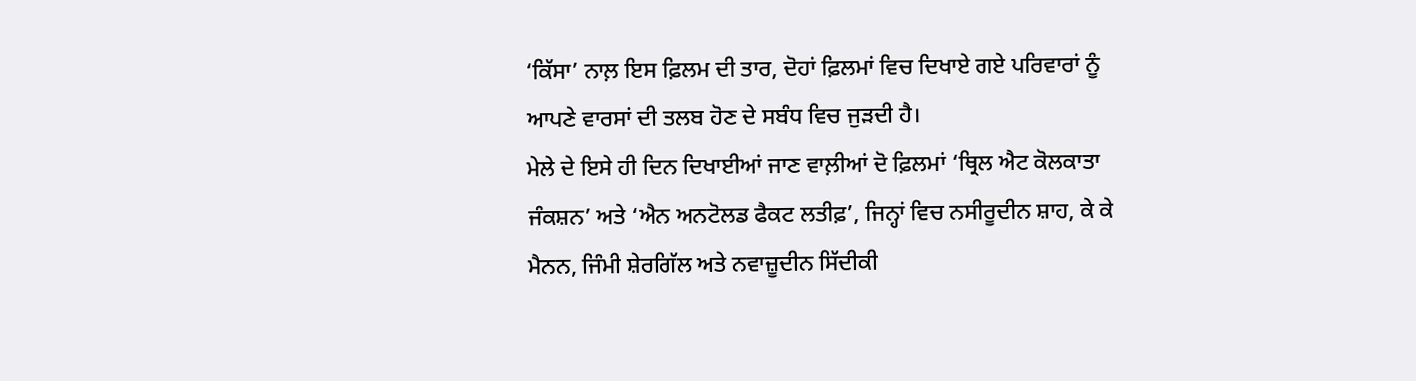‘ਕਿੱਸਾ’ ਨਾਲ਼ ਇਸ ਫ਼ਿਲਮ ਦੀ ਤਾਰ, ਦੋਹਾਂ ਫ਼ਿਲਮਾਂ ਵਿਚ ਦਿਖਾਏ ਗਏ ਪਰਿਵਾਰਾਂ ਨੂੰ ਆਪਣੇ ਵਾਰਸਾਂ ਦੀ ਤਲਬ ਹੋਣ ਦੇ ਸਬੰਧ ਵਿਚ ਜੁੜਦੀ ਹੈ।
ਮੇਲੇ ਦੇ ਇਸੇ ਹੀ ਦਿਨ ਦਿਖਾਈਆਂ ਜਾਣ ਵਾਲ਼ੀਆਂ ਦੋ ਫ਼ਿਲਮਾਂ ‘ਥ੍ਰਿਲ ਐਟ ਕੋਲਕਾਤਾ ਜੰਕਸ਼ਨ’ ਅਤੇ ‘ਐਨ ਅਨਟੋਲਡ ਫੈਕਟ ਲਤੀਫ਼’, ਜਿਨ੍ਹਾਂ ਵਿਚ ਨਸੀਰੂਦੀਨ ਸ਼ਾਹ, ਕੇ ਕੇ ਮੈਨਨ, ਜਿੰਮੀ ਸ਼ੇਰਗਿੱਲ ਅਤੇ ਨਵਾਜ਼ੂਦੀਨ ਸਿੱਦੀਕੀ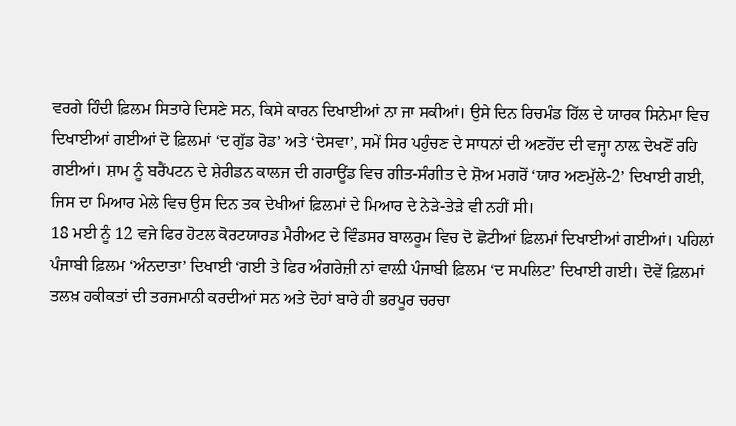ਵਰਗੇ ਹਿੰਦੀ ਫ਼ਿਲਮ ਸਿਤਾਰੇ ਦਿਸਣੇ ਸਨ, ਕਿਸੇ ਕਾਰਨ ਦਿਖਾਈਆਂ ਨਾ ਜਾ ਸਕੀਆਂ। ਉਸੇ ਦਿਨ ਰਿਚਮੰਡ ਹਿੱਲ ਦੇ ਯਾਰਕ ਸਿਨੇਮਾ ਵਿਚ ਦਿਖਾਈਆਂ ਗਈਆਂ ਦੋ ਫ਼ਿਲਮਾਂ ‘ਦ ਗੁੱਡ ਰੋਡ’ ਅਤੇ ‘ਦੇਸਵਾ’, ਸਮੇਂ ਸਿਰ ਪਹੁੰਚਣ ਦੇ ਸਾਧਨਾਂ ਦੀ ਅਣਹੋਂਦ ਦੀ ਵਜ੍ਹਾ ਨਾਲ਼ ਦੇਖਣੋਂ ਰਹਿ ਗਈਆਂ। ਸ਼ਾਮ ਨੂੰ ਬਰੈਂਪਟਨ ਦੇ ਸ਼ੇਰੀਡਨ ਕਾਲਜ ਦੀ ਗਰਾਊਂਡ ਵਿਚ ਗੀਤ-ਸੰਗੀਤ ਦੇ ਸ਼ੋਅ ਮਗਰੋਂ ‘ਯਾਰ ਅਣਮੁੱਲੇ-2’ ਦਿਖਾਈ ਗਈ, ਜਿਸ ਦਾ ਮਿਆਰ ਮੇਲੇ ਵਿਚ ਉਸ ਦਿਨ ਤਕ ਦੇਖੀਆਂ ਫ਼ਿਲਮਾਂ ਦੇ ਮਿਆਰ ਦੇ ਨੇੜੇ-ਤੇੜੇ ਵੀ ਨਹੀਂ ਸੀ।
18 ਮਈ ਨੂੰ 12 ਵਜੇ ਫਿਰ ਹੋਟਲ ਕੋਰਟਯਾਰਡ ਮੈਰੀਅਟ ਦੇ ਵਿੰਡਸਰ ਬਾਲਰੂਮ ਵਿਚ ਦੋ ਛੋਟੀਆਂ ਫ਼ਿਲਮਾਂ ਦਿਖਾਈਆਂ ਗਈਆਂ। ਪਹਿਲਾਂ ਪੰਜਾਬੀ ਫ਼ਿਲਮ ‘ਅੰਨਦਾਤਾ’ ਦਿਖਾਈ ‘ਗਈ ਤੇ ਫਿਰ ਅੰਗਰੇਜ਼ੀ ਨਾਂ ਵਾਲ਼ੀ ਪੰਜਾਬੀ ਫ਼ਿਲਮ ‘ਦ ਸਪਲਿਟ’ ਦਿਖਾਈ ਗਈ। ਦੋਵੇਂ ਫ਼ਿਲਮਾਂ ਤਲਖ਼ ਹਕੀਕਤਾਂ ਦੀ ਤਰਜਮਾਨੀ ਕਰਦੀਆਂ ਸਨ ਅਤੇ ਦੋਹਾਂ ਬਾਰੇ ਹੀ ਭਰਪੂਰ ਚਰਚਾ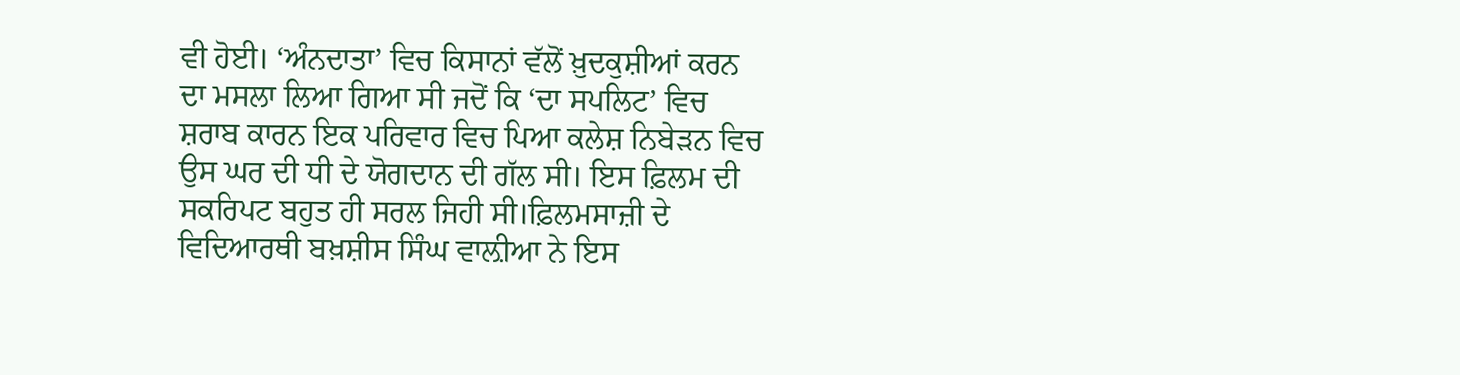ਵੀ ਹੋਈ। ‘ਅੰਨਦਾਤਾ’ ਵਿਚ ਕਿਸਾਨਾਂ ਵੱਲੋਂ ਖ਼ੁਦਕੁਸ਼ੀਆਂ ਕਰਨ ਦਾ ਮਸਲਾ ਲਿਆ ਗਿਆ ਸੀ ਜਦੋਂ ਕਿ ‘ਦਾ ਸਪਲਿਟ’ ਵਿਚ ਸ਼ਰਾਬ ਕਾਰਨ ਇਕ ਪਰਿਵਾਰ ਵਿਚ ਪਿਆ ਕਲੇਸ਼ ਨਿਬੇੜਨ ਵਿਚ ਉਸ ਘਰ ਦੀ ਧੀ ਦੇ ਯੋਗਦਾਨ ਦੀ ਗੱਲ ਸੀ। ਇਸ ਫ਼ਿਲਮ ਦੀ ਸਕਰਿਪਟ ਬਹੁਤ ਹੀ ਸਰਲ ਜਿਹੀ ਸੀ।ਫ਼ਿਲਮਸਾਜ਼ੀ ਦੇ ਵਿਦਿਆਰਥੀ ਬਖ਼ਸ਼ੀਸ ਸਿੰਘ ਵਾਲ਼ੀਆ ਨੇ ਇਸ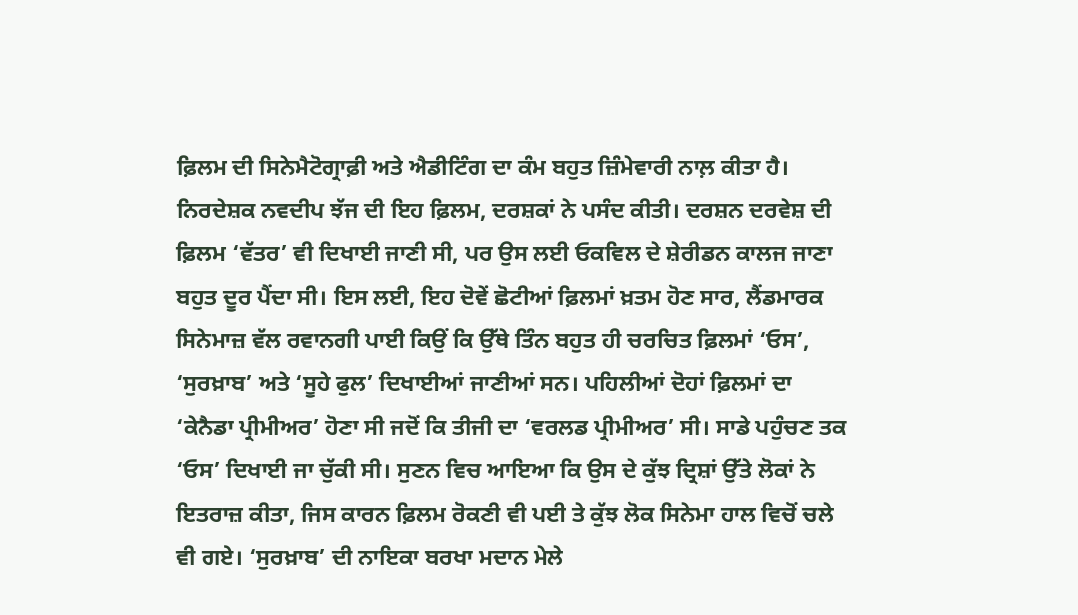ਫ਼ਿਲਮ ਦੀ ਸਿਨੇਮੈਟੋਗ੍ਰਾਫ਼ੀ ਅਤੇ ਐਡੀਟਿੰਗ ਦਾ ਕੰਮ ਬਹੁਤ ਜ਼ਿੰਮੇਵਾਰੀ ਨਾਲ਼ ਕੀਤਾ ਹੈ। ਨਿਰਦੇਸ਼ਕ ਨਵਦੀਪ ਝੱਜ ਦੀ ਇਹ ਫ਼ਿਲਮ, ਦਰਸ਼ਕਾਂ ਨੇ ਪਸੰਦ ਕੀਤੀ। ਦਰਸ਼ਨ ਦਰਵੇਸ਼ ਦੀ ਫ਼ਿਲਮ ‘ਵੱਤਰ’ ਵੀ ਦਿਖਾਈ ਜਾਣੀ ਸੀ, ਪਰ ਉਸ ਲਈ ਓਕਵਿਲ ਦੇ ਸ਼ੇਰੀਡਨ ਕਾਲਜ ਜਾਣਾ ਬਹੁਤ ਦੂਰ ਪੈਂਦਾ ਸੀ। ਇਸ ਲਈ, ਇਹ ਦੋਵੇਂ ਛੋਟੀਆਂ ਫ਼ਿਲਮਾਂ ਖ਼ਤਮ ਹੋਣ ਸਾਰ, ਲੈਂਡਮਾਰਕ ਸਿਨੇਮਾਜ਼ ਵੱਲ ਰਵਾਨਗੀ ਪਾਈ ਕਿਉਂ ਕਿ ਉੱਥੇ ਤਿੰਨ ਬਹੁਤ ਹੀ ਚਰਚਿਤ ਫ਼ਿਲਮਾਂ ‘ਓਸ’, ‘ਸੁਰਖ਼ਾਬ’ ਅਤੇ ‘ਸੂਹੇ ਫੁਲ’ ਦਿਖਾਈਆਂ ਜਾਣੀਆਂ ਸਨ। ਪਹਿਲੀਆਂ ਦੋਹਾਂ ਫ਼ਿਲਮਾਂ ਦਾ ‘ਕੇਨੈਡਾ ਪ੍ਰੀਮੀਅਰ’ ਹੋਣਾ ਸੀ ਜਦੋਂ ਕਿ ਤੀਜੀ ਦਾ ‘ਵਰਲਡ ਪ੍ਰੀਮੀਅਰ’ ਸੀ। ਸਾਡੇ ਪਹੁੰਚਣ ਤਕ ‘ਓਸ’ ਦਿਖਾਈ ਜਾ ਚੁੱਕੀ ਸੀ। ਸੁਣਨ ਵਿਚ ਆਇਆ ਕਿ ਉਸ ਦੇ ਕੁੱਝ ਦ੍ਰਿਸ਼ਾਂ ਉੱਤੇ ਲੋਕਾਂ ਨੇ ਇਤਰਾਜ਼ ਕੀਤਾ, ਜਿਸ ਕਾਰਨ ਫ਼ਿਲਮ ਰੋਕਣੀ ਵੀ ਪਈ ਤੇ ਕੁੱਝ ਲੋਕ ਸਿਨੇਮਾ ਹਾਲ ਵਿਚੋਂ ਚਲੇ ਵੀ ਗਏ। ‘ਸੁਰਖ਼ਾਬ’ ਦੀ ਨਾਇਕਾ ਬਰਖਾ ਮਦਾਨ ਮੇਲੇ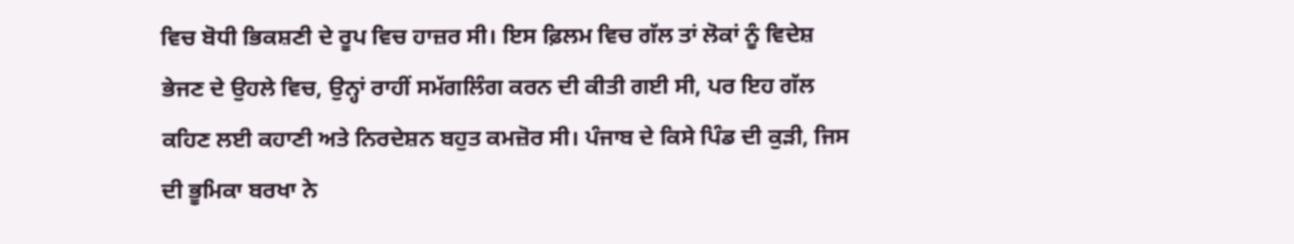ਵਿਚ ਬੋਧੀ ਭਿਕਸ਼ਣੀ ਦੇ ਰੂਪ ਵਿਚ ਹਾਜ਼ਰ ਸੀ। ਇਸ ਫ਼ਿਲਮ ਵਿਚ ਗੱਲ ਤਾਂ ਲੋਕਾਂ ਨੂੰ ਵਿਦੇਸ਼ ਭੇਜਣ ਦੇ ਉਹਲੇ ਵਿਚ, ਉਨ੍ਹਾਂ ਰਾਹੀਂ ਸਮੱਗਲਿੰਗ ਕਰਨ ਦੀ ਕੀਤੀ ਗਈ ਸੀ, ਪਰ ਇਹ ਗੱਲ ਕਹਿਣ ਲਈ ਕਹਾਣੀ ਅਤੇ ਨਿਰਦੇਸ਼ਨ ਬਹੁਤ ਕਮਜ਼ੋਰ ਸੀ। ਪੰਜਾਬ ਦੇ ਕਿਸੇ ਪਿੰਡ ਦੀ ਕੁੜੀ, ਜਿਸ ਦੀ ਭੂਮਿਕਾ ਬਰਖਾ ਨੇ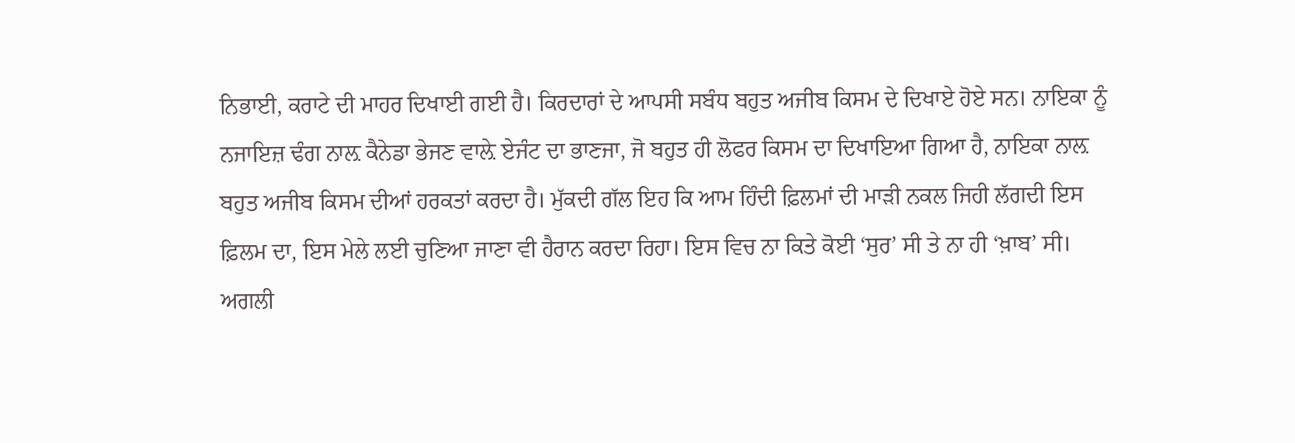ਨਿਭਾਈ, ਕਰਾਟੇ ਦੀ ਮਾਹਰ ਦਿਖਾਈ ਗਈ ਹੈ। ਕਿਰਦਾਰਾਂ ਦੇ ਆਪਸੀ ਸਬੰਧ ਬਹੁਤ ਅਜੀਬ ਕਿਸਮ ਦੇ ਦਿਖਾਏ ਹੋਏ ਸਨ। ਨਾਇਕਾ ਨੂੰ ਨਜਾਇਜ਼ ਢੰਗ ਨਾਲ਼ ਕੈਨੇਡਾ ਭੇਜਣ ਵਾਲ਼ੇ ਏਜੰਟ ਦਾ ਭਾਣਜਾ, ਜੋ ਬਹੁਤ ਹੀ ਲੋਫਰ ਕਿਸਮ ਦਾ ਦਿਖਾਇਆ ਗਿਆ ਹੈ, ਨਾਇਕਾ ਨਾਲ਼ ਬਹੁਤ ਅਜੀਬ ਕਿਸਮ ਦੀਆਂ ਹਰਕਤਾਂ ਕਰਦਾ ਹੈ। ਮੁੱਕਦੀ ਗੱਲ ਇਹ ਕਿ ਆਮ ਹਿੰਦੀ ਫ਼ਿਲਮਾਂ ਦੀ ਮਾੜੀ ਨਕਲ ਜਿਹੀ ਲੱਗਦੀ ਇਸ ਫ਼ਿਲਮ ਦਾ, ਇਸ ਮੇਲੇ ਲਈ ਚੁਣਿਆ ਜਾਣਾ ਵੀ ਹੈਰਾਨ ਕਰਦਾ ਰਿਹਾ। ਇਸ ਵਿਚ ਨਾ ਕਿਤੇ ਕੋਈ ‘ਸੁਰ’ ਸੀ ਤੇ ਨਾ ਹੀ ‘ਖ਼ਾਬ’ ਸੀ।
ਅਗਲੀ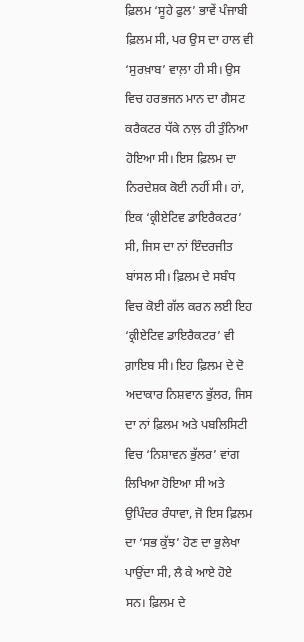ਫ਼ਿਲਮ ‘ਸੂਹੇ ਫੁਲ’ ਭਾਵੇਂ ਪੰਜਾਬੀ ਫ਼ਿਲਮ ਸੀ, ਪਰ ਉਸ ਦਾ ਹਾਲ ਵੀ ‘ਸੁਰਖ਼ਾਬ’ ਵਾਲ਼ਾ ਹੀ ਸੀ। ਉਸ ਵਿਚ ਹਰਭਜਨ ਮਾਨ ਦਾ ਗੈਸਟ ਕਰੈਕਟਰ ਧੱਕੇ ਨਾਲ਼ ਹੀ ਤੁੰਨਿਆ ਹੋਇਆ ਸੀ। ਇਸ ਫ਼ਿਲਮ ਦਾ ਨਿਰਦੇਸ਼ਕ ਕੋਈ ਨਹੀਂ ਸੀ। ਹਾਂ, ਇਕ ‘ਕ੍ਰੀਏਟਿਵ ਡਾਇਰੈਕਟਰ’ ਸੀ, ਜਿਸ ਦਾ ਨਾਂ ਇੰਦਰਜੀਤ ਬਾਂਸਲ ਸੀ। ਫ਼ਿਲਮ ਦੇ ਸਬੰਧ ਵਿਚ ਕੋਈ ਗੱਲ ਕਰਨ ਲਈ ਇਹ ‘ਕ੍ਰੀਏਟਿਵ ਡਾਇਰੈਕਟਰ’ ਵੀ ਗ਼ਾਇਬ ਸੀ। ਇਹ ਫ਼ਿਲਮ ਦੇ ਦੋ ਅਦਾਕਾਰ ਨਿਸ਼ਵਾਨ ਭੁੱਲਰ, ਜਿਸ ਦਾ ਨਾਂ ਫ਼ਿਲਮ ਅਤੇ ਪਬਲਿਸਿਟੀ ਵਿਚ ‘ਨਿਸ਼ਾਵਨ ਭੁੱਲਰ’ ਵਾਂਗ ਲਿਖਿਆ ਹੋਇਆ ਸੀ ਅਤੇ ਉਪਿੰਦਰ ਰੰਧਾਵਾ, ਜੋ ਇਸ ਫ਼ਿਲਮ ਦਾ ‘ਸਭ ਕੁੱਝ’ ਹੋਣ ਦਾ ਭੁਲੇਖਾ ਪਾਉਂਦਾ ਸੀ, ਲੈ ਕੇ ਆਏ ਹੋਏ ਸਨ। ਫ਼ਿਲਮ ਦੇ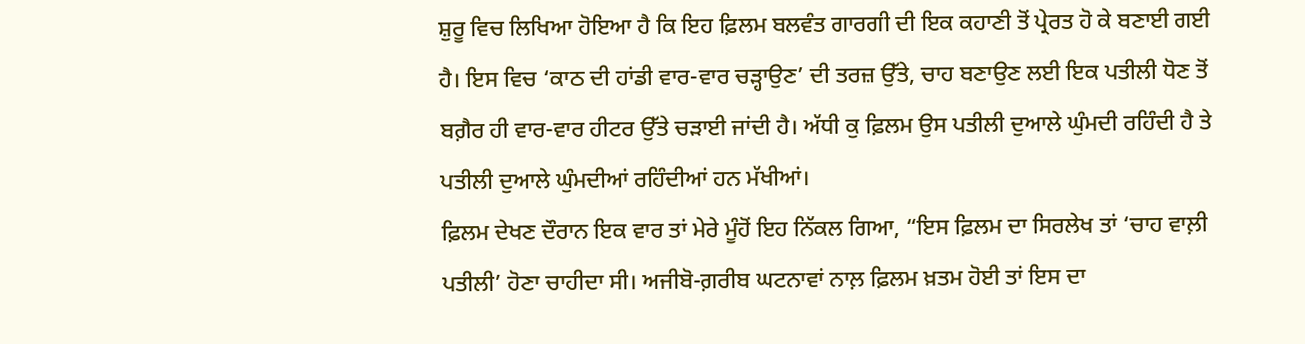ਸ਼ੁਰੂ ਵਿਚ ਲਿਖਿਆ ਹੋਇਆ ਹੈ ਕਿ ਇਹ ਫ਼ਿਲਮ ਬਲਵੰਤ ਗਾਰਗੀ ਦੀ ਇਕ ਕਹਾਣੀ ਤੋਂ ਪ੍ਰੇਰਤ ਹੋ ਕੇ ਬਣਾਈ ਗਈ ਹੈ। ਇਸ ਵਿਚ ‘ਕਾਠ ਦੀ ਹਾਂਡੀ ਵਾਰ-ਵਾਰ ਚੜ੍ਹਾਉਣ’ ਦੀ ਤਰਜ਼ ਉੱਤੇ, ਚਾਹ ਬਣਾਉਣ ਲਈ ਇਕ ਪਤੀਲੀ ਧੋਣ ਤੋਂ ਬਗ਼ੈਰ ਹੀ ਵਾਰ-ਵਾਰ ਹੀਟਰ ਉੱਤੇ ਚੜਾਈ ਜਾਂਦੀ ਹੈ। ਅੱਧੀ ਕੁ ਫ਼ਿਲਮ ਉਸ ਪਤੀਲੀ ਦੁਆਲੇ ਘੁੰਮਦੀ ਰਹਿੰਦੀ ਹੈ ਤੇ ਪਤੀਲੀ ਦੁਆਲੇ ਘੁੰਮਦੀਆਂ ਰਹਿੰਦੀਆਂ ਹਨ ਮੱਖੀਆਂ।
ਫ਼ਿਲਮ ਦੇਖਣ ਦੌਰਾਨ ਇਕ ਵਾਰ ਤਾਂ ਮੇਰੇ ਮੂੰਹੋਂ ਇਹ ਨਿੱਕਲ ਗਿਆ, “ਇਸ ਫ਼ਿਲਮ ਦਾ ਸਿਰਲੇਖ ਤਾਂ ‘ਚਾਹ ਵਾਲ਼ੀ ਪਤੀਲੀ’ ਹੋਣਾ ਚਾਹੀਦਾ ਸੀ। ਅਜੀਬੋ-ਗ਼ਰੀਬ ਘਟਨਾਵਾਂ ਨਾਲ਼ ਫ਼ਿਲਮ ਖ਼ਤਮ ਹੋਈ ਤਾਂ ਇਸ ਦਾ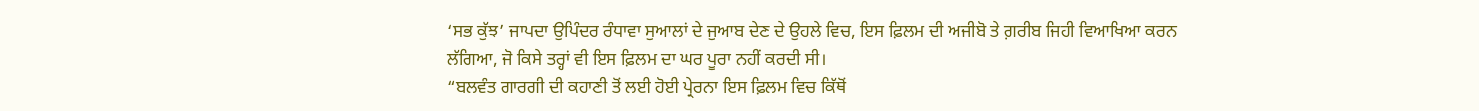‘ਸਭ ਕੁੱਝ’ ਜਾਪਦਾ ਉਪਿੰਦਰ ਰੰਧਾਵਾ ਸੁਆਲਾਂ ਦੇ ਜੁਆਬ ਦੇਣ ਦੇ ਉਹਲੇ ਵਿਚ, ਇਸ ਫ਼ਿਲਮ ਦੀ ਅਜੀਬੋ ਤੇ ਗ਼ਰੀਬ ਜਿਹੀ ਵਿਆਖਿਆ ਕਰਨ ਲੱਗਿਆ, ਜੋ ਕਿਸੇ ਤਰ੍ਹਾਂ ਵੀ ਇਸ ਫ਼ਿਲਮ ਦਾ ਘਰ ਪੂਰਾ ਨਹੀਂ ਕਰਦੀ ਸੀ।
“ਬਲਵੰਤ ਗਾਰਗੀ ਦੀ ਕਹਾਣੀ ਤੋਂ ਲਈ ਹੋਈ ਪ੍ਰੇਰਨਾ ਇਸ ਫ਼ਿਲਮ ਵਿਚ ਕਿੱਥੋਂ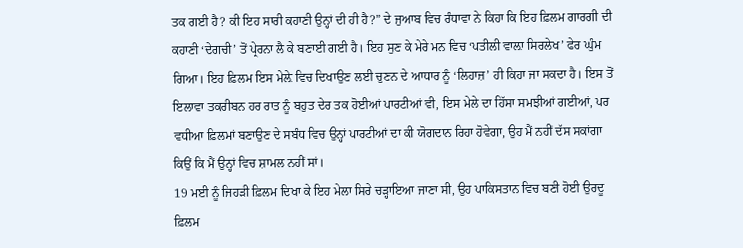ਤਕ ਗਈ ਹੈ? ਕੀ ਇਹ ਸਾਰੀ ਕਹਾਣੀ ਉਨ੍ਹਾਂ ਦੀ ਹੀ ਹੈ?” ਦੇ ਜੁਆਬ ਵਿਚ ਰੰਧਾਵਾ ਨੇ ਕਿਹਾ ਕਿ ਇਹ ਫ਼ਿਲਮ ਗਾਰਗੀ ਦੀ ਕਹਾਣੀ ‘ਦੇਗਚੀ’ ਤੋਂ ਪ੍ਰੇਰਨਾ ਲੈ ਕੇ ਬਣਾਈ ਗਈ ਹੈ। ਇਹ ਸੁਣ ਕੇ ਮੇਰੇ ਮਨ ਵਿਚ ‘ਪਤੀਲੀ ਵਾਲ਼ਾ ਸਿਰਲੇਖ’ ਫੇਰ ਘੁੰਮ ਗਿਆ। ਇਹ ਫ਼ਿਲਮ ਇਸ ਮੇਲ਼ੇ ਵਿਚ ਦਿਖਾਉਣ ਲਈ ਚੁਣਨ ਦੇ ਆਧਾਰ ਨੂੰ ‘ਲਿਹਾਜ਼’ ਹੀ ਕਿਹਾ ਜਾ ਸਕਦਾ ਹੈ। ਇਸ ਤੋਂ ਇਲਾਵਾ ਤਕਰੀਬਨ ਹਰ ਰਾਤ ਨੂੰ ਬਹੁਤ ਦੇਰ ਤਕ ਹੋਈਆਂ ਪਾਰਟੀਆਂ ਵੀ, ਇਸ ਮੇਲੇ ਦਾ ਹਿੱਸਾ ਸਮਝੀਆਂ ਗਈਆਂ, ਪਰ ਵਧੀਆ ਫ਼ਿਲਮਾਂ ਬਣਾਉਣ ਦੇ ਸਬੰਧ ਵਿਚ ਉਨ੍ਹਾਂ ਪਾਰਟੀਆਂ ਦਾ ਕੀ ਯੋਗਦਾਨ ਰਿਹਾ ਹੋਵੇਗਾ, ਉਹ ਮੈਂ ਨਹੀਂ ਦੱਸ ਸਕਾਂਗਾ ਕਿਉਂ ਕਿ ਮੈਂ ਉਨ੍ਹਾਂ ਵਿਚ ਸ਼ਾਮਲ ਨਹੀਂ ਸਾਂ।
19 ਮਈ ਨੂੰ ਜਿਹੜੀ ਫ਼ਿਲਮ ਦਿਖਾ ਕੇ ਇਹ ਮੇਲਾ ਸਿਰੇ ਚੜ੍ਹਾਇਆ ਜਾਣਾ ਸੀ, ਉਹ ਪਾਕਿਸਤਾਨ ਵਿਚ ਬਣੀ ਹੋਈ ਉਰਦੂ ਫ਼ਿਲਮ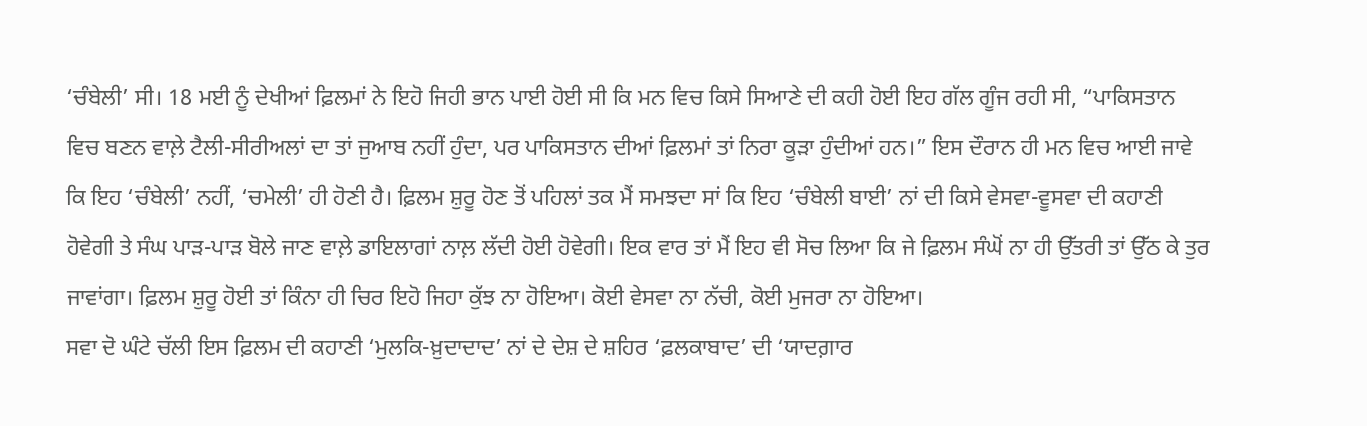‘ਚੰਬੇਲੀ’ ਸੀ। 18 ਮਈ ਨੂੰ ਦੇਖੀਆਂ ਫ਼ਿਲਮਾਂ ਨੇ ਇਹੋ ਜਿਹੀ ਭਾਨ ਪਾਈ ਹੋਈ ਸੀ ਕਿ ਮਨ ਵਿਚ ਕਿਸੇ ਸਿਆਣੇ ਦੀ ਕਹੀ ਹੋਈ ਇਹ ਗੱਲ ਗੂੰਜ ਰਹੀ ਸੀ, “ਪਾਕਿਸਤਾਨ ਵਿਚ ਬਣਨ ਵਾਲ਼ੇ ਟੈਲੀ-ਸੀਰੀਅਲਾਂ ਦਾ ਤਾਂ ਜੁਆਬ ਨਹੀਂ ਹੁੰਦਾ, ਪਰ ਪਾਕਿਸਤਾਨ ਦੀਆਂ ਫ਼ਿਲਮਾਂ ਤਾਂ ਨਿਰਾ ਕੂੜਾ ਹੁੰਦੀਆਂ ਹਨ।” ਇਸ ਦੌਰਾਨ ਹੀ ਮਨ ਵਿਚ ਆਈ ਜਾਵੇ ਕਿ ਇਹ ‘ਚੰਬੇਲੀ’ ਨਹੀਂ, ‘ਚਮੇਲੀ’ ਹੀ ਹੋਣੀ ਹੈ। ਫ਼ਿਲਮ ਸ਼ੁਰੂ ਹੋਣ ਤੋਂ ਪਹਿਲਾਂ ਤਕ ਮੈਂ ਸਮਝਦਾ ਸਾਂ ਕਿ ਇਹ ‘ਚੰਬੇਲੀ ਬਾਈ’ ਨਾਂ ਦੀ ਕਿਸੇ ਵੇਸਵਾ-ਵੂਸਵਾ ਦੀ ਕਹਾਣੀ ਹੋਵੇਗੀ ਤੇ ਸੰਘ ਪਾੜ-ਪਾੜ ਬੋਲੇ ਜਾਣ ਵਾਲ਼ੇ ਡਾਇਲਾਗਾਂ ਨਾਲ਼ ਲੱਦੀ ਹੋਈ ਹੋਵੇਗੀ। ਇਕ ਵਾਰ ਤਾਂ ਮੈਂ ਇਹ ਵੀ ਸੋਚ ਲਿਆ ਕਿ ਜੇ ਫ਼ਿਲਮ ਸੰਘੋਂ ਨਾ ਹੀ ਉੱਤਰੀ ਤਾਂ ਉੱਠ ਕੇ ਤੁਰ ਜਾਵਾਂਗਾ। ਫ਼ਿਲਮ ਸ਼ੁਰੂ ਹੋਈ ਤਾਂ ਕਿੰਨਾ ਹੀ ਚਿਰ ਇਹੋ ਜਿਹਾ ਕੁੱਝ ਨਾ ਹੋਇਆ। ਕੋਈ ਵੇਸਵਾ ਨਾ ਨੱਚੀ, ਕੋਈ ਮੁਜਰਾ ਨਾ ਹੋਇਆ।
ਸਵਾ ਦੋ ਘੰਟੇ ਚੱਲੀ ਇਸ ਫ਼ਿਲਮ ਦੀ ਕਹਾਣੀ ‘ਮੁਲਕਿ-ਖ਼ੁਦਾਦਾਦ’ ਨਾਂ ਦੇ ਦੇਸ਼ ਦੇ ਸ਼ਹਿਰ ‘ਫ਼ਲਕਾਬਾਦ’ ਦੀ ‘ਯਾਦਗ਼ਾਰ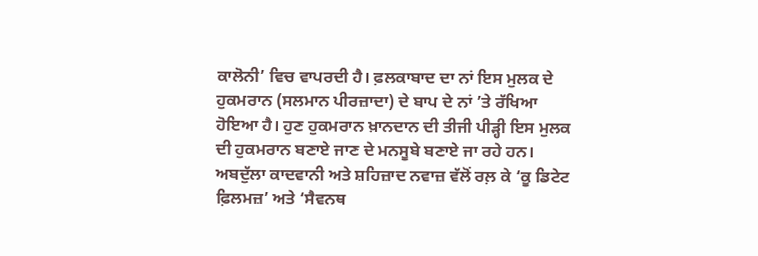ਕਾਲੋਨੀ’ ਵਿਚ ਵਾਪਰਦੀ ਹੈ। ਫ਼ਲਕਾਬਾਦ ਦਾ ਨਾਂ ਇਸ ਮੁਲਕ ਦੇ ਹੁਕਮਰਾਨ (ਸਲਮਾਨ ਪੀਰਜ਼ਾਦਾ) ਦੇ ਬਾਪ ਦੇ ਨਾਂ ’ਤੇ ਰੱਖਿਆ ਹੋਇਆ ਹੈ। ਹੁਣ ਹੁਕਮਰਾਨ ਖ਼ਾਨਦਾਨ ਦੀ ਤੀਜੀ ਪੀੜ੍ਹੀ ਇਸ ਮੁਲਕ ਦੀ ਹੁਕਮਰਾਨ ਬਣਾਏ ਜਾਣ ਦੇ ਮਨਸੂਬੇ ਬਣਾਏ ਜਾ ਰਹੇ ਹਨ। ਅਬਦੁੱਲਾ ਕਾਦਵਾਨੀ ਅਤੇ ਸ਼ਹਿਜ਼ਾਦ ਨਵਾਜ਼ ਵੱਲੋਂ ਰਲ਼ ਕੇ ‘ਕੂ ਡਿਟੇਟ ਫ਼ਿਲਮਜ਼’ ਅਤੇ ‘ਸੈਵਨਥ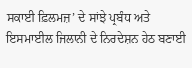ਸਕਾਈ ਫ਼ਿਲਮਜ਼’ ਦੇ ਸਾਂਝੇ ਪ੍ਰਬੰਧ ਅਤੇ ਇਸਮਾਈਲ ਜਿਲਾਨੀ ਦੇ ਨਿਰਦੇਸ਼ਨ ਹੇਠ ਬਣਾਈ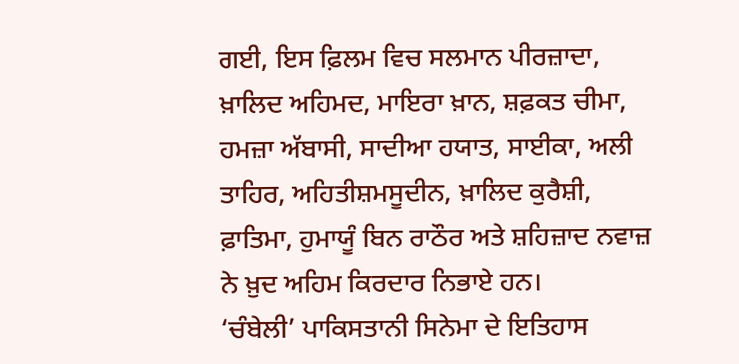ਗਈ, ਇਸ ਫ਼ਿਲਮ ਵਿਚ ਸਲਮਾਨ ਪੀਰਜ਼ਾਦਾ, ਖ਼ਾਲਿਦ ਅਹਿਮਦ, ਮਾਇਰਾ ਖ਼ਾਨ, ਸ਼ਫ਼ਕਤ ਚੀਮਾ, ਹਮਜ਼ਾ ਅੱਬਾਸੀ, ਸਾਦੀਆ ਹਯਾਤ, ਸਾਈਕਾ, ਅਲੀ ਤਾਹਿਰ, ਅਹਿਤੀਸ਼ਮਸੂਦੀਨ, ਖ਼ਾਲਿਦ ਕੁਰੈਸ਼ੀ, ਫ਼ਾਤਿਮਾ, ਹੁਮਾਯੂੰ ਬਿਨ ਰਾਠੌਰ ਅਤੇ ਸ਼ਹਿਜ਼ਾਦ ਨਵਾਜ਼ ਨੇ ਖ਼ੁਦ ਅਹਿਮ ਕਿਰਦਾਰ ਨਿਭਾਏ ਹਨ।
‘ਚੰਬੇਲੀ’ ਪਾਕਿਸਤਾਨੀ ਸਿਨੇਮਾ ਦੇ ਇਤਿਹਾਸ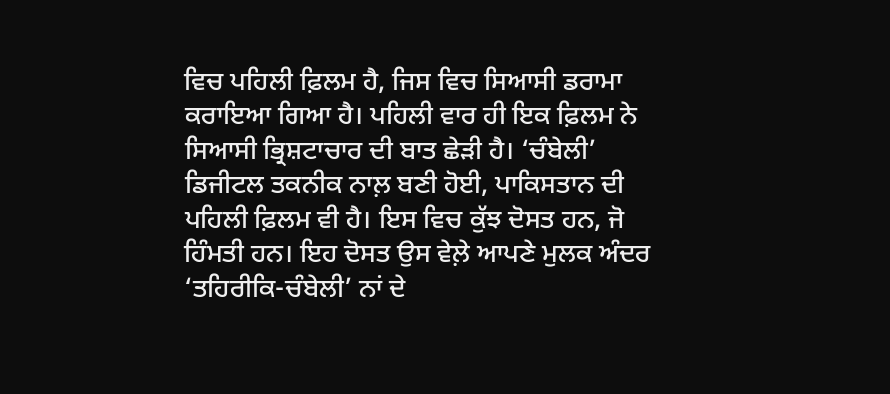ਵਿਚ ਪਹਿਲੀ ਫ਼ਿਲਮ ਹੈ, ਜਿਸ ਵਿਚ ਸਿਆਸੀ ਡਰਾਮਾ ਕਰਾਇਆ ਗਿਆ ਹੈ। ਪਹਿਲੀ ਵਾਰ ਹੀ ਇਕ ਫ਼ਿਲਮ ਨੇ ਸਿਆਸੀ ਭ੍ਰਿਸ਼ਟਾਚਾਰ ਦੀ ਬਾਤ ਛੇੜੀ ਹੈ। ‘ਚੰਬੇਲੀ’ ਡਿਜੀਟਲ ਤਕਨੀਕ ਨਾਲ਼ ਬਣੀ ਹੋਈ, ਪਾਕਿਸਤਾਨ ਦੀ ਪਹਿਲੀ ਫ਼ਿਲਮ ਵੀ ਹੈ। ਇਸ ਵਿਚ ਕੁੱਝ ਦੋਸਤ ਹਨ, ਜੋ ਹਿੰਮਤੀ ਹਨ। ਇਹ ਦੋਸਤ ਉਸ ਵੇਲ਼ੇ ਆਪਣੇ ਮੁਲਕ ਅੰਦਰ ‘ਤਹਿਰੀਕਿ-ਚੰਬੇਲੀ’ ਨਾਂ ਦੇ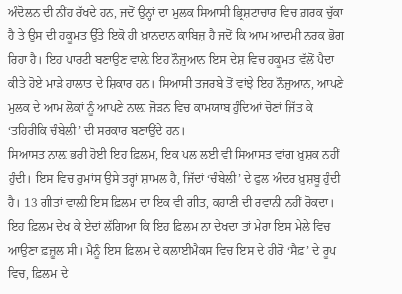ਅੰਦੋਲਨ ਦੀ ਨੀਂਹ ਰੱਖਦੇ ਹਨ, ਜਦੋਂ ਉਨ੍ਹਾਂ ਦਾ ਮੁਲਕ ਸਿਆਸੀ ਭ੍ਰਿਸ਼ਟਾਚਾਰ ਵਿਚ ਗ਼ਰਕ ਚੁੱਕਾ ਹੈ ਤੇ ਉਸ ਦੀ ਹਕੂਮਤ ਉੱਤੇ ਇਕੋ ਹੀ ਖ਼ਾਨਦਾਨ ਕਾਬਿਜ਼ ਹੈ ਜਦੋਂ ਕਿ ਆਮ ਆਦਮੀ ਨਰਕ ਭੋਗ ਰਿਹਾ ਹੈ। ਇਹ ਪਾਰਟੀ ਬਣਾਉਣ ਵਾਲ਼ੇ ਇਹ ਨੌਜੁਆਨ ਇਸ ਦੇਸ਼ ਵਿਚ ਹਕੂਮਤ ਵੱਲੋਂ ਪੈਦਾ ਕੀਤੇ ਹੋਏ ਮਾੜੇ ਹਾਲਾਤ ਦੇ ਸ਼ਿਕਾਰ ਹਨ। ਸਿਆਸੀ ਤਜਰਬੇ ਤੋਂ ਵਾਂਝੇ ਇਹ ਨੌਜੁਆਨ, ਆਪਣੇ ਮੁਲਕ ਦੇ ਆਮ ਲੋਕਾਂ ਨੂੰ ਆਪਣੇ ਨਾਲ਼ ਜੋੜਨ ਵਿਚ ਕਾਮਯਾਬ ਹੁੰਦਿਆਂ ਚੋਣਾਂ ਜਿੱਤ ਕੇ ‘ਤਹਿਰੀਕਿ ਚੰਬੇਲੀ’ ਦੀ ਸਰਕਾਰ ਬਣਾਉਂਦੇ ਹਨ।
ਸਿਆਸਤ ਨਾਲ਼ ਭਰੀ ਹੋਈ ਇਹ ਫ਼ਿਲਮ, ਇਕ ਪਲ ਲਈ ਵੀ ਸਿਆਸਤ ਵਾਂਗ ਖ਼ੁਸ਼ਕ ਨਹੀਂ ਹੁੰਦੀ। ਇਸ ਵਿਚ ਰੁਮਾਂਸ ਉਸੇ ਤਰ੍ਹਾਂ ਸ਼ਾਮਲ ਹੈ, ਜਿੱਦਾਂ ‘ਚੰਬੇਲੀ’ ਦੇ ਫੁਲ ਅੰਦਰ ਖ਼ੁਸ਼ਬੂ ਹੁੰਦੀ ਹੈ। 13 ਗੀਤਾਂ ਵਾਲ਼ੀ ਇਸ ਫ਼ਿਲਮ ਦਾ ਇਕ ਵੀ ਗੀਤ, ਕਹਾਣੀ ਦੀ ਰਵਾਨੀ ਨਹੀਂ ਰੋਕਦਾ। ਇਹ ਫ਼ਿਲਮ ਦੇਖ ਕੇ ਏਦਾਂ ਲੱਗਿਆ ਕਿ ਇਹ ਫ਼ਿਲਮ ਨਾ ਦੇਖਦਾ ਤਾਂ ਮੇਰਾ ਇਸ ਮੇਲੇ ਵਿਚ ਆਉਣਾ ਫ਼ਜ਼ੂਲ ਸੀ। ਮੈਨੂੰ ਇਸ ਫ਼ਿਲਮ ਦੇ ਕਲਾਈਮੈਕਸ ਵਿਚ ਇਸ ਦੇ ਹੀਰੋ ‘ਸੈਫ਼’ ਦੇ ਰੂਪ ਵਿਚ, ਫ਼ਿਲਮ ਦੇ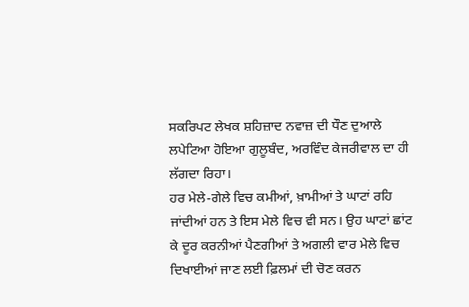ਸਕਰਿਪਟ ਲੇਖਕ ਸ਼ਹਿਜ਼ਾਦ ਨਵਾਜ਼ ਦੀ ਧੌਣ ਦੁਆਲੇ ਲਪੇਟਿਆ ਹੋਇਆ ਗੁਲੂਬੰਦ, ਅਰਵਿੰਦ ਕੇਜਰੀਵਾਲ ਦਾ ਹੀ ਲੱਗਦਾ ਰਿਹਾ।
ਹਰ ਮੇਲੇ-ਗੇਲੇ ਵਿਚ ਕਮੀਆਂ, ਖ਼ਾਮੀਆਂ ਤੇ ਘਾਟਾਂ ਰਹਿ ਜਾਂਦੀਆਂ ਹਨ ਤੇ ਇਸ ਮੇਲੇ ਵਿਚ ਵੀ ਸਨ। ਉਹ ਘਾਟਾਂ ਛਾਂਟ ਕੇ ਦੂਰ ਕਰਨੀਆਂ ਪੈਣਗੀਆਂ ਤੇ ਅਗਲੀ ਵਾਰ ਮੇਲੇ ਵਿਚ ਦਿਖਾਈਆਂ ਜਾਣ ਲਈ ਫ਼ਿਲਮਾਂ ਦੀ ਚੋਣ ਕਰਨ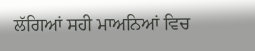ਲੱਗਿਆਂ ਸਹੀ ਮਾਅਨਿਆਂ ਵਿਚ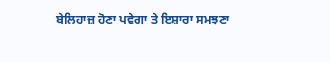ਬੇਲਿਹਾਜ਼ ਹੋਣਾ ਪਵੇਗਾ ਤੇ ਇਸ਼ਾਰਾ ਸਮਝਣਾ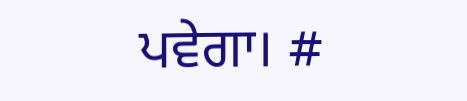ਪਵੇਗਾ। #